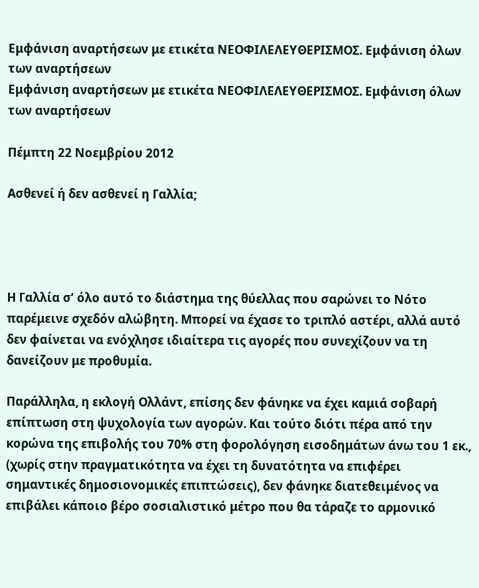Εμφάνιση αναρτήσεων με ετικέτα ΝΕΟΦΙΛΕΛΕΥΘΕΡΙΣΜΟΣ. Εμφάνιση όλων των αναρτήσεων
Εμφάνιση αναρτήσεων με ετικέτα ΝΕΟΦΙΛΕΛΕΥΘΕΡΙΣΜΟΣ. Εμφάνιση όλων των αναρτήσεων

Πέμπτη 22 Νοεμβρίου 2012

Ασθενεί ή δεν ασθενεί η Γαλλία;




Η Γαλλία σ’ όλο αυτό το διάστημα της θύελλας που σαρώνει το Νότο παρέμεινε σχεδόν αλώβητη. Μπορεί να έχασε το τριπλό αστέρι, αλλά αυτό δεν φαίνεται να ενόχλησε ιδιαίτερα τις αγορές που συνεχίζουν να τη δανείζουν με προθυμία.

Παράλληλα, η εκλογή Ολλάντ, επίσης δεν φάνηκε να έχει καμιά σοβαρή επίπτωση στη ψυχολογία των αγορών. Και τούτο διότι πέρα από την κορώνα της επιβολής του 70% στη φορολόγηση εισοδημάτων άνω του 1 εκ., (χωρίς στην πραγματικότητα να έχει τη δυνατότητα να επιφέρει σημαντικές δημοσιονομικές επιπτώσεις), δεν φάνηκε διατεθειμένος να επιβάλει κάποιο βέρο σοσιαλιστικό μέτρο που θα τάραζε το αρμονικό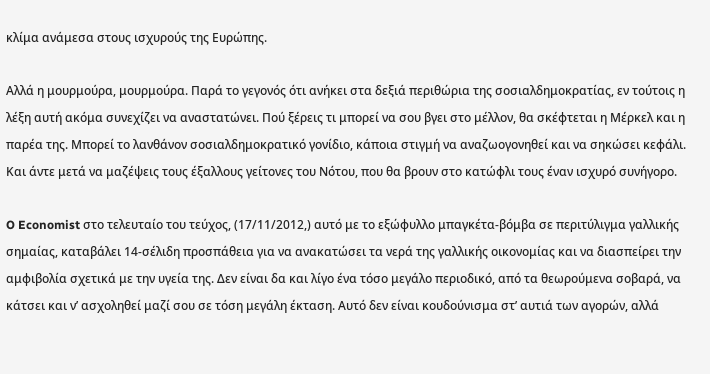κλίμα ανάμεσα στους ισχυρούς της Ευρώπης.

Αλλά η μουρμούρα, μουρμούρα. Παρά το γεγονός ότι ανήκει στα δεξιά περιθώρια της σοσιαλδημοκρατίας, εν τούτοις η λέξη αυτή ακόμα συνεχίζει να αναστατώνει. Πού ξέρεις τι μπορεί να σου βγει στο μέλλον, θα σκέφτεται η Μέρκελ και η παρέα της. Μπορεί το λανθάνον σοσιαλδημοκρατικό γονίδιο, κάποια στιγμή να αναζωογονηθεί και να σηκώσει κεφάλι. Και άντε μετά να μαζέψεις τους έξαλλους γείτονες του Νότου, που θα βρουν στο κατώφλι τους έναν ισχυρό συνήγορο.

O Economist στο τελευταίο του τεύχος, (17/11/2012,) αυτό με το εξώφυλλο μπαγκέτα-βόμβα σε περιτύλιγμα γαλλικής σημαίας, καταβάλει 14-σέλιδη προσπάθεια για να ανακατώσει τα νερά της γαλλικής οικονομίας και να διασπείρει την αμφιβολία σχετικά με την υγεία της. Δεν είναι δα και λίγο ένα τόσο μεγάλο περιοδικό, από τα θεωρούμενα σοβαρά, να κάτσει και ν’ ασχοληθεί μαζί σου σε τόση μεγάλη έκταση. Αυτό δεν είναι κουδούνισμα στ’ αυτιά των αγορών, αλλά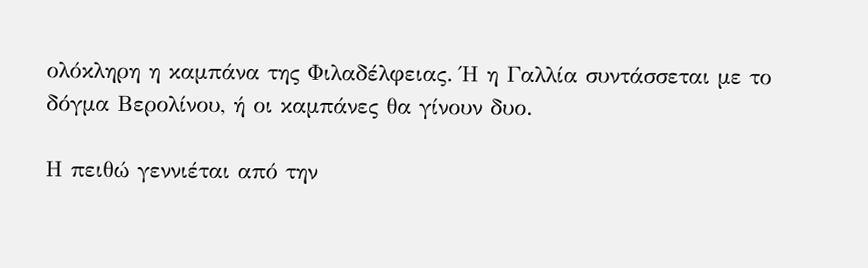ολόκληρη η καμπάνα της Φιλαδέλφειας. Ή η Γαλλία συντάσσεται με το δόγμα Βερολίνου, ή οι καμπάνες θα γίνουν δυο.

Η πειθώ γεννιέται από την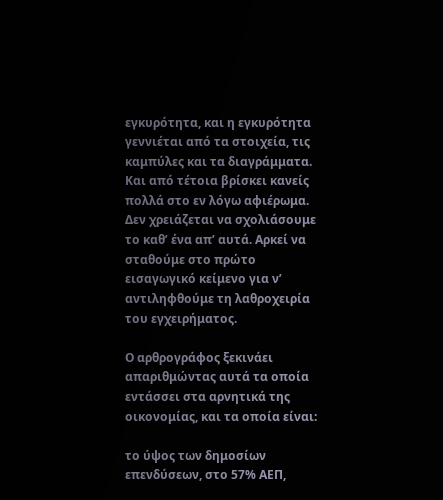εγκυρότητα, και η εγκυρότητα γεννιέται από τα στοιχεία, τις καμπύλες και τα διαγράμματα. Και από τέτοια βρίσκει κανείς πολλά στο εν λόγω αφιέρωμα. Δεν χρειάζεται να σχολιάσουμε το καθ’ ένα απ’ αυτά. Αρκεί να σταθούμε στο πρώτο εισαγωγικό κείμενο για ν’ αντιληφθούμε τη λαθροχειρία του εγχειρήματος.

Ο αρθρογράφος ξεκινάει απαριθμώντας αυτά τα οποία εντάσσει στα αρνητικά της οικονομίας, και τα οποία είναι:

το ύψος των δημοσίων επενδύσεων, στο 57% ΑΕΠ,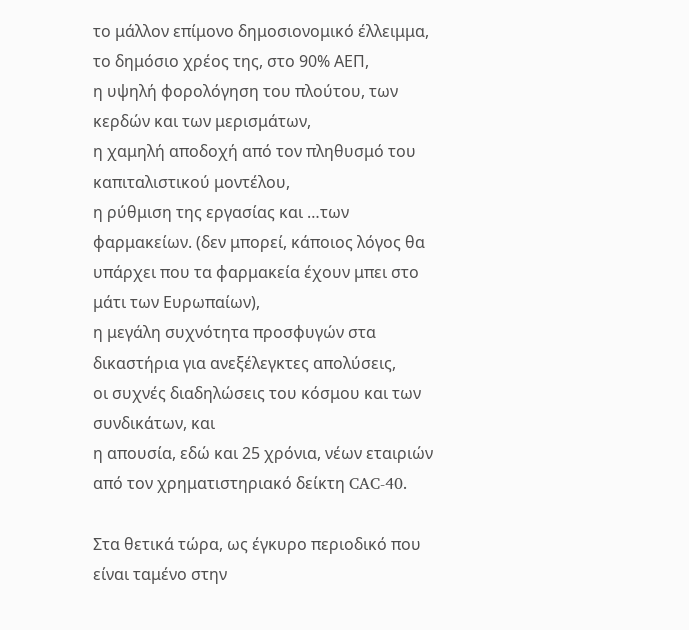το μάλλον επίμονο δημοσιονομικό έλλειμμα,
το δημόσιο χρέος της, στο 90% ΑΕΠ,
η υψηλή φορολόγηση του πλούτου, των κερδών και των μερισμάτων,
η χαμηλή αποδοχή από τον πληθυσμό του καπιταλιστικού μοντέλου,
η ρύθμιση της εργασίας και …των φαρμακείων. (δεν μπορεί, κάποιος λόγος θα υπάρχει που τα φαρμακεία έχουν μπει στο μάτι των Ευρωπαίων),
η μεγάλη συχνότητα προσφυγών στα δικαστήρια για ανεξέλεγκτες απολύσεις,
οι συχνές διαδηλώσεις του κόσμου και των συνδικάτων, και
η απουσία, εδώ και 25 χρόνια, νέων εταιριών από τον χρηματιστηριακό δείκτη CAC-40.

Στα θετικά τώρα, ως έγκυρο περιοδικό που είναι ταμένο στην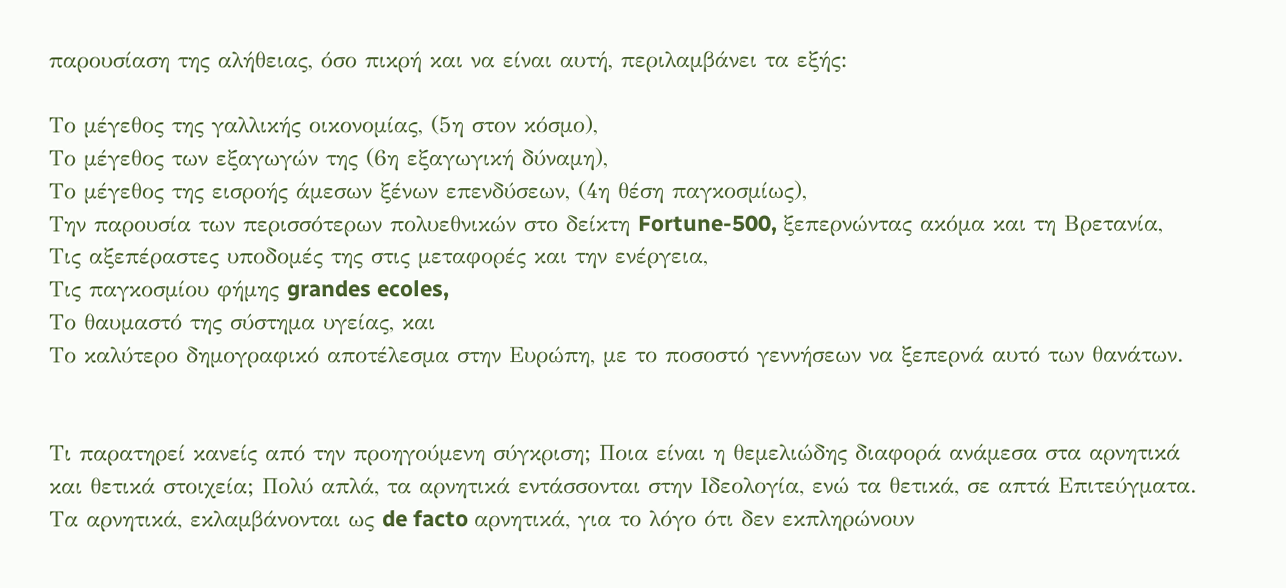παρουσίαση της αλήθειας, όσο πικρή και να είναι αυτή, περιλαμβάνει τα εξής:

Το μέγεθος της γαλλικής οικονομίας, (5η στον κόσμο),
Το μέγεθος των εξαγωγών της (6η εξαγωγική δύναμη),
Το μέγεθος της εισροής άμεσων ξένων επενδύσεων, (4η θέση παγκοσμίως),
Την παρουσία των περισσότερων πολυεθνικών στο δείκτη Fortune-500, ξεπερνώντας ακόμα και τη Βρετανία,
Τις αξεπέραστες υποδομές της στις μεταφορές και την ενέργεια,
Τις παγκοσμίου φήμης grandes ecoles,
Το θαυμαστό της σύστημα υγείας, και
Το καλύτερο δημογραφικό αποτέλεσμα στην Ευρώπη, με το ποσοστό γεννήσεων να ξεπερνά αυτό των θανάτων.


Τι παρατηρεί κανείς από την προηγούμενη σύγκριση; Ποια είναι η θεμελιώδης διαφορά ανάμεσα στα αρνητικά και θετικά στοιχεία; Πολύ απλά, τα αρνητικά εντάσσονται στην Ιδεολογία, ενώ τα θετικά, σε απτά Επιτεύγματα. Τα αρνητικά, εκλαμβάνονται ως de facto αρνητικά, για το λόγο ότι δεν εκπληρώνουν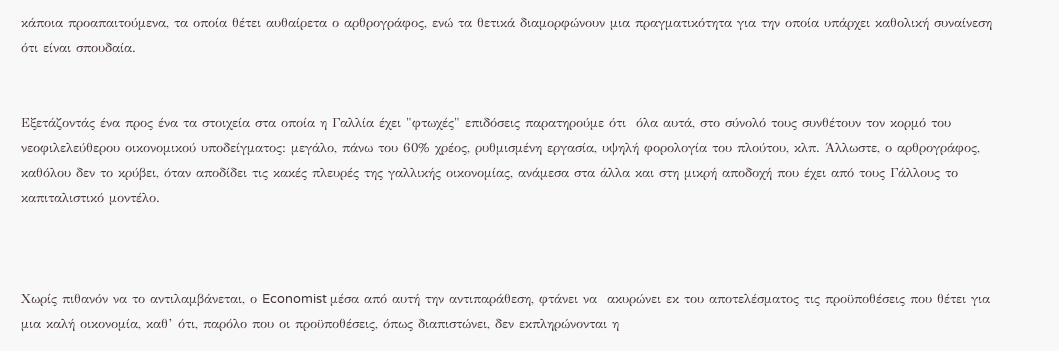κάποια προαπαιτούμενα, τα οποία θέτει αυθαίρετα ο αρθρογράφος, ενώ τα θετικά διαμορφώνουν μια πραγματικότητα για την οποία υπάρχει καθολική συναίνεση ότι είναι σπουδαία.


Εξετάζοντάς ένα προς ένα τα στοιχεία στα οποία η Γαλλία έχει "φτωχές" επιδόσεις παρατηρούμε ότι  όλα αυτά, στο σύνολό τους συνθέτουν τον κορμό του νεοφιλελεύθερου οικονομικού υποδείγματος: μεγάλο, πάνω του 60% χρέος, ρυθμισμένη εργασία, υψηλή φορολογία του πλούτου, κλπ. Άλλωστε, ο αρθρογράφος, καθόλου δεν το κρύβει, όταν αποδίδει τις κακές πλευρές της γαλλικής οικονομίας, ανάμεσα στα άλλα και στη μικρή αποδοχή που έχει από τους Γάλλους το καπιταλιστικό μοντέλο.



Χωρίς πιθανόν να το αντιλαμβάνεται, ο Economist μέσα από αυτή την αντιπαράθεση, φτάνει να  ακυρώνει εκ του αποτελέσματος τις προϋποθέσεις που θέτει για μια καλή οικονομία, καθ’ ότι, παρόλο που οι προϋποθέσεις, όπως διαπιστώνει, δεν εκπληρώνονται η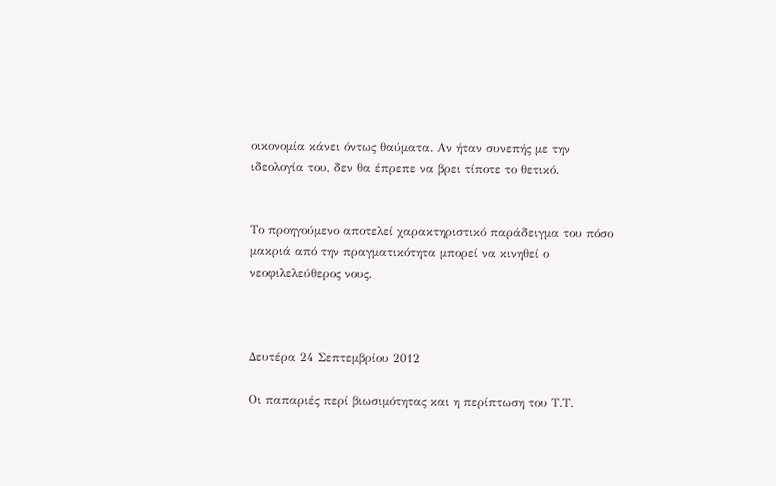οικονομία κάνει όντως θαύματα. Αν ήταν συνεπής με την ιδεολογία του, δεν θα έπρεπε να βρει τίποτε το θετικό.


Το προηγούμενο αποτελεί χαρακτηριστικό παράδειγμα του πόσο μακριά από την πραγματικότητα μπορεί να κινηθεί ο νεοφιλελεύθερος νους.



Δευτέρα 24 Σεπτεμβρίου 2012

Οι παπαριές περί βιωσιμότητας και η περίπτωση του Τ.Τ.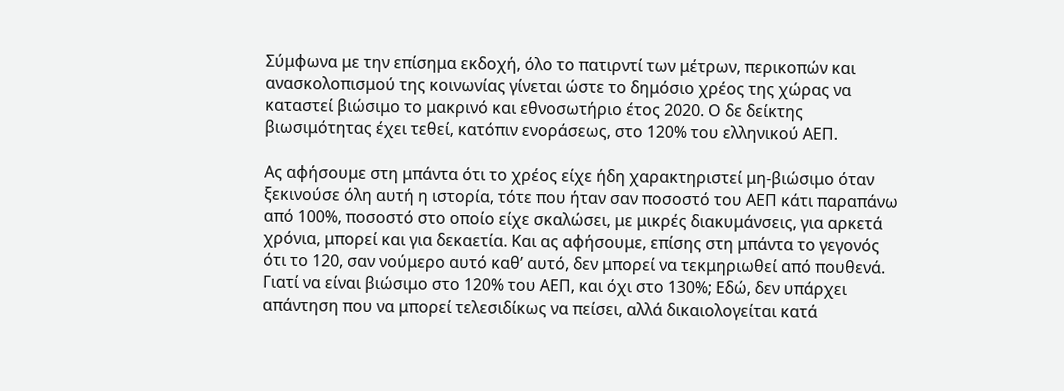Σύμφωνα με την επίσημα εκδοχή, όλο το πατιρντί των μέτρων, περικοπών και ανασκολοπισμού της κοινωνίας γίνεται ώστε το δημόσιο χρέος της χώρας να καταστεί βιώσιμο το μακρινό και εθνοσωτήριο έτος 2020. Ο δε δείκτης βιωσιμότητας έχει τεθεί, κατόπιν ενοράσεως, στο 120% του ελληνικού ΑΕΠ.

Ας αφήσουμε στη μπάντα ότι το χρέος είχε ήδη χαρακτηριστεί μη-βιώσιμο όταν ξεκινούσε όλη αυτή η ιστορία, τότε που ήταν σαν ποσοστό του ΑΕΠ κάτι παραπάνω από 100%, ποσοστό στο οποίο είχε σκαλώσει, με μικρές διακυμάνσεις, για αρκετά χρόνια, μπορεί και για δεκαετία. Και ας αφήσουμε, επίσης στη μπάντα το γεγονός ότι το 120, σαν νούμερο αυτό καθ’ αυτό, δεν μπορεί να τεκμηριωθεί από πουθενά. Γιατί να είναι βιώσιμο στο 120% του ΑΕΠ, και όχι στο 130%; Εδώ, δεν υπάρχει απάντηση που να μπορεί τελεσιδίκως να πείσει, αλλά δικαιολογείται κατά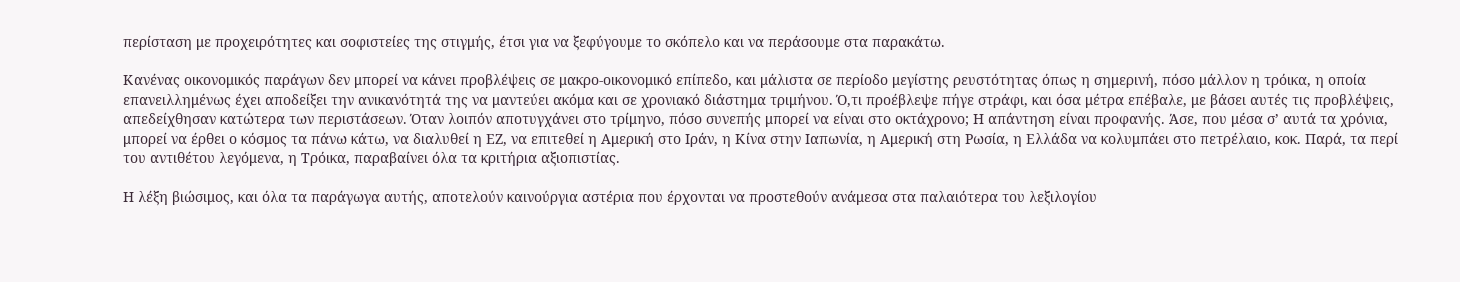περίσταση με προχειρότητες και σοφιστείες της στιγμής, έτσι για να ξεφύγουμε το σκόπελο και να περάσουμε στα παρακάτω.

Κανένας οικονομικός παράγων δεν μπορεί να κάνει προβλέψεις σε μακρο-οικονομικό επίπεδο, και μάλιστα σε περίοδο μεγίστης ρευστότητας όπως η σημερινή, πόσο μάλλον η τρόικα, η οποία επανειλλημένως έχει αποδείξει την ανικανότητά της να μαντεύει ακόμα και σε χρονιακό διάστημα τριμήνου. Ό,τι προέβλεψε πήγε στράφι, και όσα μέτρα επέβαλε, με βάσει αυτές τις προβλέψεις, απεδείχθησαν κατώτερα των περιστάσεων. Όταν λοιπόν αποτυγχάνει στο τρίμηνο, πόσο συνεπής μπορεί να είναι στο οκτάχρονο; Η απάντηση είναι προφανής. Άσε, που μέσα σ’ αυτά τα χρόνια, μπορεί να έρθει ο κόσμος τα πάνω κάτω, να διαλυθεί η ΕΖ, να επιτεθεί η Αμερική στο Ιράν, η Κίνα στην Ιαπωνία, η Αμερική στη Ρωσία, η Ελλάδα να κολυμπάει στο πετρέλαιο, κοκ. Παρά, τα περί του αντιθέτου λεγόμενα, η Τρόικα, παραβαίνει όλα τα κριτήρια αξιοπιστίας.

Η λέξη βιώσιμος, και όλα τα παράγωγα αυτής, αποτελούν καινούργια αστέρια που έρχονται να προστεθούν ανάμεσα στα παλαιότερα του λεξιλογίου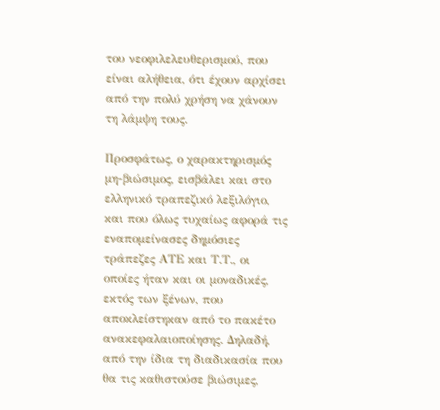του νεοφιλελευθερισμού, που είναι αλήθεια, ότι έχουν αρχίσει από την πολύ χρήση να χάνουν τη λάμψη τους.

Προσφάτως, ο χαρακτηρισμός μη-βιώσιμος, εισβάλει και στο ελληνικό τραπεζικό λεξιλόγιο, και που όλως τυχαίως αφορά τις εναπομείνασες δημόσιες τράπεζες ΑΤΕ και Τ.Τ., οι οποίες ήταν και οι μοναδικές, εκτός των ξένων, που αποκλείστηκαν από το πακέτο ανακεφαλαιοποίησης. Δηλαδή, από την ίδια τη διαδικασία που θα τις καθιστούσε βιώσιμες,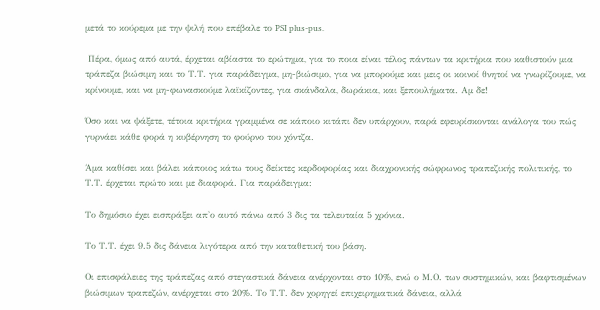μετά το κούρεμα με την ψιλή που επέβαλε το PSI plus-pus.

 Πέρα, όμως από αυτά, έρχεται αβίαστα το ερώτημα, για το ποια είναι τέλος πάντων τα κριτήρια που καθιστούν μια τράπεζα βιώσιμη και το Τ.Τ. για παράδειγμα, μη-βιώσιμο, για να μπορούμε και μεις οι κοινοί θνητοί να γνωρίζουμε, να κρίνουμε, και να μη-φωνασκούμε λαϊκίζοντες, για σκάνδαλα, δωράκια, και ξεπουλήματα. Αμ δε!

Όσο και να ψάξετε, τέτοια κριτήρια γραμμένα σε κάποιο κιτάπι δεν υπάρχουν, παρά εφευρίσκονται ανάλογα του πώς γυρνάει κάθε φορά η κυβέρνηση το φούρνο του χόντζα.

Άμα καθίσει και βάλει κάποιος κάτω τους δείκτες κερδοφορίας και διαχρονικής σώφρωνος τραπεζικής πολιτικής, το Τ.Τ. έρχεται πρώτο και με διαφορά. Για παράδειγμα:

Το δημόσιο έχει εισπράξει απ'ο αυτό πάνω από 3 δις τα τελευταία 5 χρόνια.

Το Τ.Τ. έχει 9.5 δις δάνεια λιγότερα από την καταθετική του βάση.

Οι επισφάλειες της τράπεζας από στεγαστικά δάνεια ανέρχονται στο 10%, ενώ ο Μ.Ο. των συστημικών, και βαφτισμένων βιώσιμων τραπεζών, ανέρχεται στο 20%. Το Τ.Τ. δεν χορηγεί επιχειρηματικά δάνεια, αλλά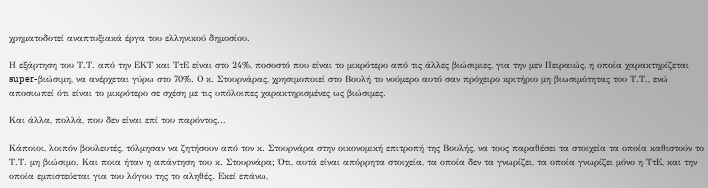χρηματοδοτεί αναπτυξιακά έργα του ελληνικού δημοσίου.

Η εξάρτηση του Τ.Τ. από την ΕΚΤ και ΤτΕ είναι στο 24%, ποσοστό που είναι το μικρότερο από τις άλλες βιώσιμιες, για την μεν Πειραιώς, η οποία χαρακτηρίζεται super-βιώσιμη, να ανέρχεται γύρω στο 70%. Ο κ. Στουρνάρας, χρησιμοποιεί στο Βουλή το νούμερο αυτό σαν πρόχειρο κριτήριο μη βιωσιμότητας του Τ.Τ., ενώ αποσιωπεί ότι είναι το μικρότερο σε σχέση με τις υπόλοιπες χαρακτηρισμένες ως βιώσιμες.

Και άλλα, πολλά, που δεν είναι επί του παρόντος...

Κάποιοι, λοιπόν βουλευτές, τόλμησαν να ζητήσουν από τον κ. Στουρνάρα στην οικονομική επιτροπή της Βουλής, να τους παραθέσει τα στοιχεία τα οποία καθιστούν το Τ.Τ. μη βιώσιμο. Και ποια ήταν η απάντηση του κ. Στουρνάρα; Ότι, αυτά είναι απόρρητα στοιχεία, τα οποία δεν τα γνωρίζει, τα οποία γνωρίζει μόνο η ΤτΕ, και την οποία εμπιστεύεται για του λόγου της το αληθές. Εκεί επάνω,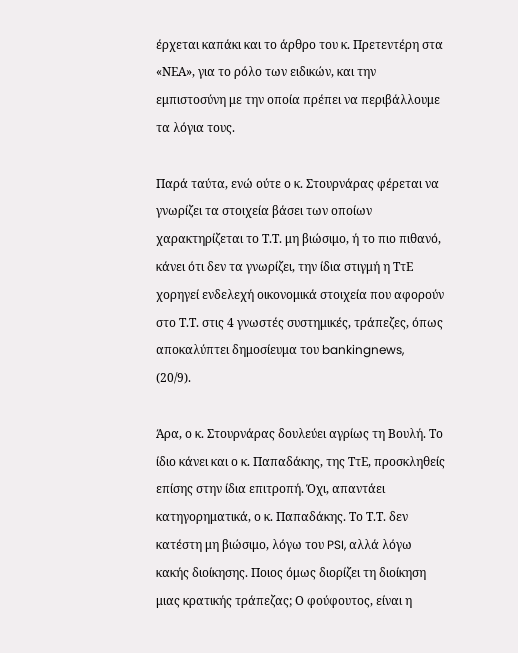έρχεται καπάκι και το άρθρο του κ. Πρετεντέρη στα «ΝΕΑ», για το ρόλο των ειδικών, και την εμπιστοσύνη με την οποία πρέπει να περιβάλλουμε τα λόγια τους.

Παρά ταύτα, ενώ ούτε ο κ. Στουρνάρας φέρεται να γνωρίζει τα στοιχεία βάσει των οποίων χαρακτηρίζεται το Τ.Τ. μη βιώσιμο, ή το πιο πιθανό, κάνει ότι δεν τα γνωρίζει, την ίδια στιγμή η ΤτΕ χορηγεί ενδελεχή οικονομικά στοιχεία που αφορούν στο Τ.Τ. στις 4 γνωστές συστημικές, τράπεζες, όπως αποκαλύπτει δημοσίευμα του bankingnews, (20/9).

Άρα, ο κ. Στουρνάρας δουλεύει αγρίως τη Βουλή. Το ίδιο κάνει και ο κ. Παπαδάκης, της ΤτΕ, προσκληθείς επίσης στην ίδια επιτροπή. Όχι, απαντάει κατηγορηματικά, ο κ. Παπαδάκης. Το Τ.Τ. δεν κατέστη μη βιώσιμο, λόγω του PSI, αλλά λόγω κακής διοίκησης. Ποιος όμως διορίζει τη διοίκηση μιας κρατικής τράπεζας; Ο φούφουτος, είναι η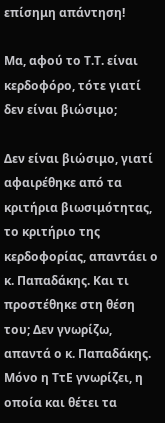επίσημη απάντηση!

Μα, αφού το Τ.Τ. είναι κερδοφόρο, τότε γιατί δεν είναι βιώσιμο;

Δεν είναι βιώσιμο, γιατί αφαιρέθηκε από τα κριτήρια βιωσιμότητας, το κριτήριο της κερδοφορίας, απαντάει ο κ. Παπαδάκης. Και τι προστέθηκε στη θέση του; Δεν γνωρίζω, απαντά ο κ. Παπαδάκης. Μόνο η ΤτΕ γνωρίζει, η οποία και θέτει τα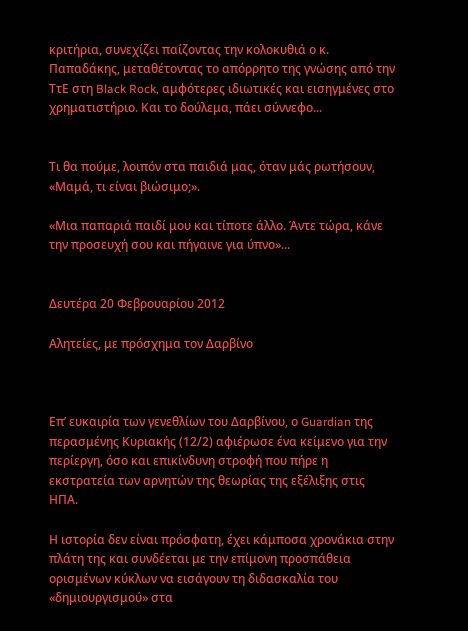κριτήρια, συνεχίζει παίζοντας την κολοκυθιά ο κ. Παπαδάκης, μεταθέτοντας το απόρρητο της γνώσης από την ΤτΕ στη Black Rock, αμφότερες ιδιωτικές και εισηγμένες στο χρηματιστήριο. Και το δούλεμα, πάει σύννεφο...


Τι θα πούμε, λοιπόν στα παιδιά μας, όταν μάς ρωτήσουν, «Μαμά, τι είναι βιώσιμο;».

«Μια παπαριά παιδί μου και τίποτε άλλο. Άντε τώρα, κάνε την προσευχή σου και πήγαινε για ύπνο»...


Δευτέρα 20 Φεβρουαρίου 2012

Αλητείες, με πρόσχημα τον Δαρβίνο



Επ’ ευκαιρία των γενεθλίων του Δαρβίνου, ο Guardian της περασμένης Κυριακής (12/2) αφιέρωσε ένα κείμενο για την περίεργη, όσο και επικίνδυνη στροφή που πήρε η εκστρατεία των αρνητών της θεωρίας της εξέλιξης στις ΗΠΑ.

Η ιστορία δεν είναι πρόσφατη, έχει κάμποσα χρονάκια στην πλάτη της και συνδέεται με την επίμονη προσπάθεια ορισμένων κύκλων να εισάγουν τη διδασκαλία του «δημιουργισμού» στα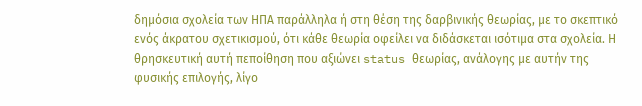δημόσια σχολεία των ΗΠΑ παράλληλα ή στη θέση της δαρβινικής θεωρίας, με το σκεπτικό ενός άκρατου σχετικισμού, ότι κάθε θεωρία οφείλει να διδάσκεται ισότιμα στα σχολεία. Η θρησκευτική αυτή πεποίθηση που αξιώνει status θεωρίας, ανάλογης με αυτήν της φυσικής επιλογής, λίγο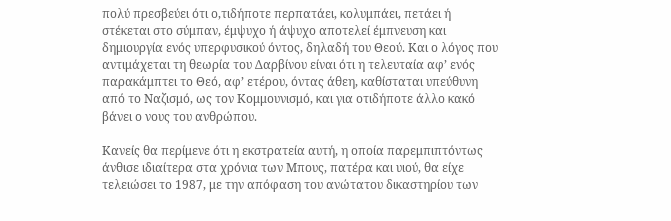πολύ πρεσβεύει ότι ο,τιδήποτε περπατάει, κολυμπάει, πετάει ή στέκεται στο σύμπαν, έμψυχο ή άψυχο αποτελεί έμπνευση και δημιουργία ενός υπερφυσικού όντος, δηλαδή του Θεού. Και ο λόγος που αντιμάχεται τη θεωρία του Δαρβίνου είναι ότι η τελευταία αφ’ ενός παρακάμπτει το Θεό, αφ’ ετέρου, όντας άθεη, καθίσταται υπεύθυνη από το Ναζισμό, ως τον Κομμουνισμό, και για οτιδήποτε άλλο κακό βάνει ο νους του ανθρώπου.

Κανείς θα περίμενε ότι η εκστρατεία αυτή, η οποία παρεμπιπτόντως άνθισε ιδιαίτερα στα χρόνια των Μπους, πατέρα και υιού, θα είχε τελειώσει το 1987, με την απόφαση του ανώτατου δικαστηρίου των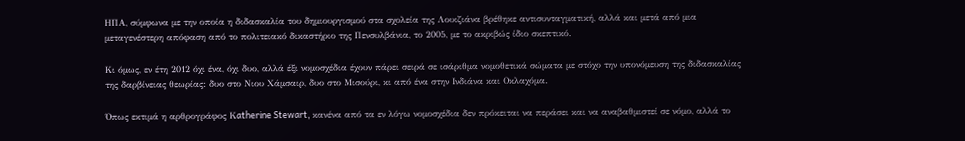ΗΠΑ, σύμφωνα με την οποία η διδασκαλία του δημιουργισμού στα σχολεία της Λουιζιάνα βρέθηκε αντισυνταγματική, αλλά και μετά από μια μεταγενέστερη απόφαση από το πολιτειακό δικαστήριο της Πενσυλβάνια, το 2005, με το ακριβώς ίδιο σκεπτικό.

Κι όμως, εν έτη 2012 όχι ένα, όχι δυο, αλλά έξι νομοσχέδια έχουν πάρει σειρά σε ισάριθμα νομοθετικά σώματα με στόχο την υπονόμευση της διδασκαλίας της δαρβίνειας θεωρίας: δυο στο Νιου Χάμσαιρ, δυο στο Μισούρι, κι από ένα στην Ινδιάνα και Οκλαχόμα.

Όπως εκτιμά η αρθρογράφος Κatherine Stewart, κανένα από τα εν λόγω νομοσχέδια δεν πρόκειται να περάσει και να αναβαθμιστεί σε νόμο, αλλά το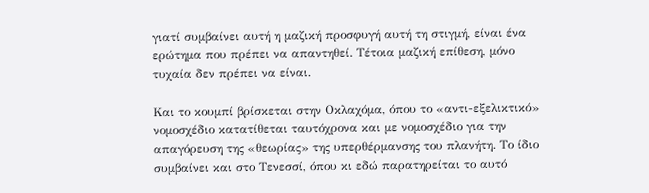γιατί συμβαίνει αυτή η μαζική προσφυγή αυτή τη στιγμή, είναι ένα ερώτημα που πρέπει να απαντηθεί. Τέτοια μαζική επίθεση, μόνο τυχαία δεν πρέπει να είναι.

Και το κουμπί βρίσκεται στην Οκλαχόμα, όπου το «αντι-εξελικτικό» νομοσχέδιο κατατίθεται ταυτόχρονα και με νομοσχέδιο για την απαγόρευση της «θεωρίας» της υπερθέρμανσης του πλανήτη. Το ίδιο συμβαίνει και στο Τενεσσί, όπου κι εδώ παρατηρείται το αυτό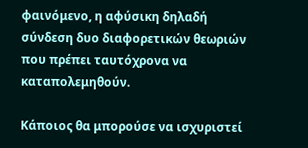φαινόμενο, η αφύσικη δηλαδή σύνδεση δυο διαφορετικών θεωριών που πρέπει ταυτόχρονα να καταπολεμηθούν.

Κάποιος θα μπορούσε να ισχυριστεί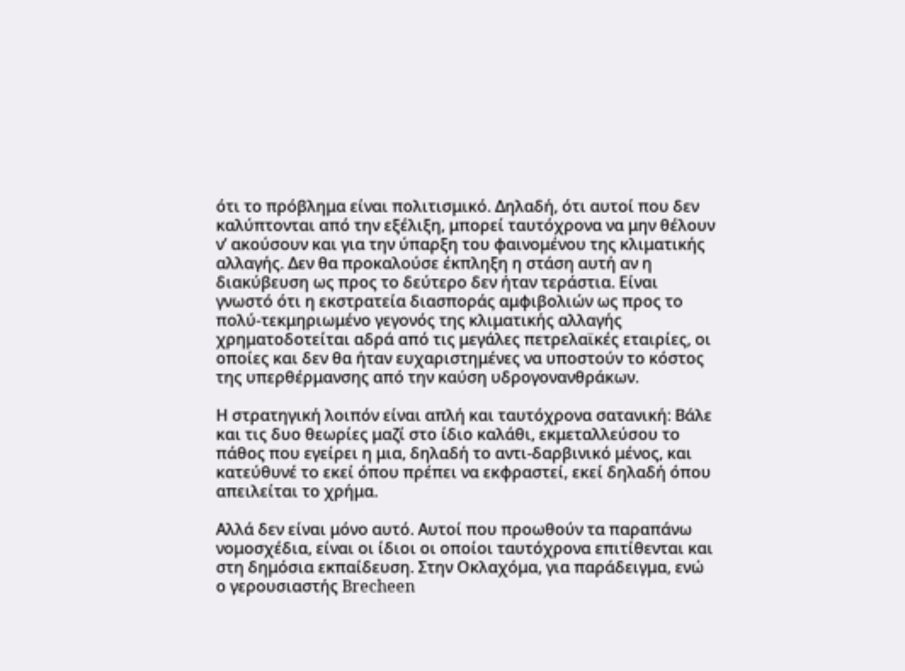ότι το πρόβλημα είναι πολιτισμικό. Δηλαδή, ότι αυτοί που δεν καλύπτονται από την εξέλιξη, μπορεί ταυτόχρονα να μην θέλουν ν’ ακούσουν και για την ύπαρξη του φαινομένου της κλιματικής αλλαγής. Δεν θα προκαλούσε έκπληξη η στάση αυτή αν η διακύβευση ως προς το δεύτερο δεν ήταν τεράστια. Είναι γνωστό ότι η εκστρατεία διασποράς αμφιβολιών ως προς το πολύ-τεκμηριωμένο γεγονός της κλιματικής αλλαγής χρηματοδοτείται αδρά από τις μεγάλες πετρελαϊκές εταιρίες, οι οποίες και δεν θα ήταν ευχαριστημένες να υποστούν το κόστος της υπερθέρμανσης από την καύση υδρογονανθράκων.

Η στρατηγική λοιπόν είναι απλή και ταυτόχρονα σατανική: Βάλε και τις δυο θεωρίες μαζί στο ίδιο καλάθι, εκμεταλλεύσου το πάθος που εγείρει η μια, δηλαδή το αντι-δαρβινικό μένος, και κατεύθυνέ το εκεί όπου πρέπει να εκφραστεί, εκεί δηλαδή όπου απειλείται το χρήμα.

Αλλά δεν είναι μόνο αυτό. Αυτοί που προωθούν τα παραπάνω νομοσχέδια, είναι οι ίδιοι οι οποίοι ταυτόχρονα επιτίθενται και στη δημόσια εκπαίδευση. Στην Οκλαχόμα, για παράδειγμα, ενώ ο γερουσιαστής Brecheen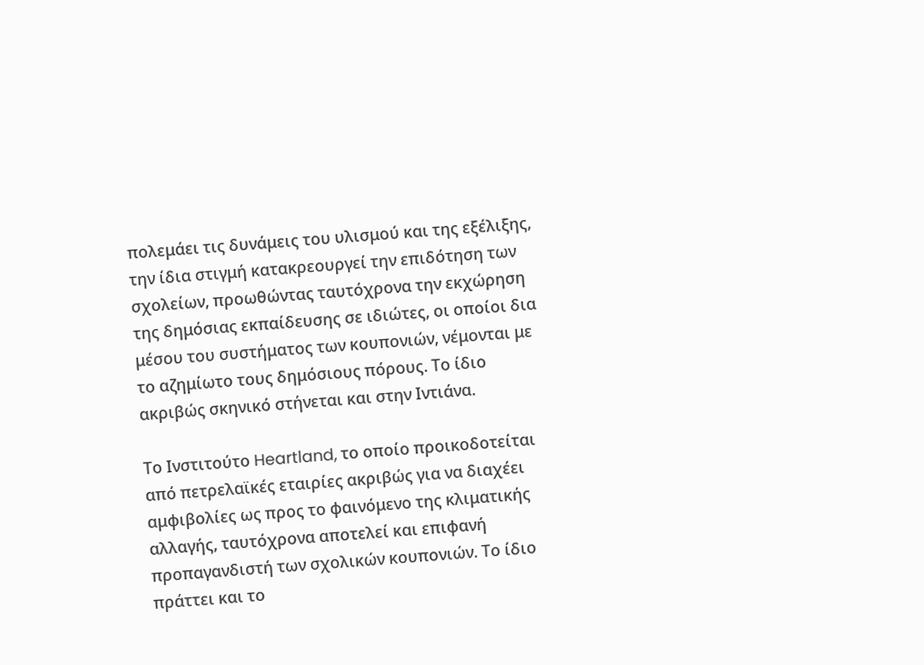πολεμάει τις δυνάμεις του υλισμού και της εξέλιξης, την ίδια στιγμή κατακρεουργεί την επιδότηση των σχολείων, προωθώντας ταυτόχρονα την εκχώρηση της δημόσιας εκπαίδευσης σε ιδιώτες, οι οποίοι δια μέσου του συστήματος των κουπονιών, νέμονται με το αζημίωτο τους δημόσιους πόρους. Το ίδιο ακριβώς σκηνικό στήνεται και στην Ιντιάνα.

Το Ινστιτούτο Heartland, το οποίο προικοδοτείται από πετρελαϊκές εταιρίες ακριβώς για να διαχέει αμφιβολίες ως προς το φαινόμενο της κλιματικής αλλαγής, ταυτόχρονα αποτελεί και επιφανή προπαγανδιστή των σχολικών κουπονιών. Το ίδιο πράττει και το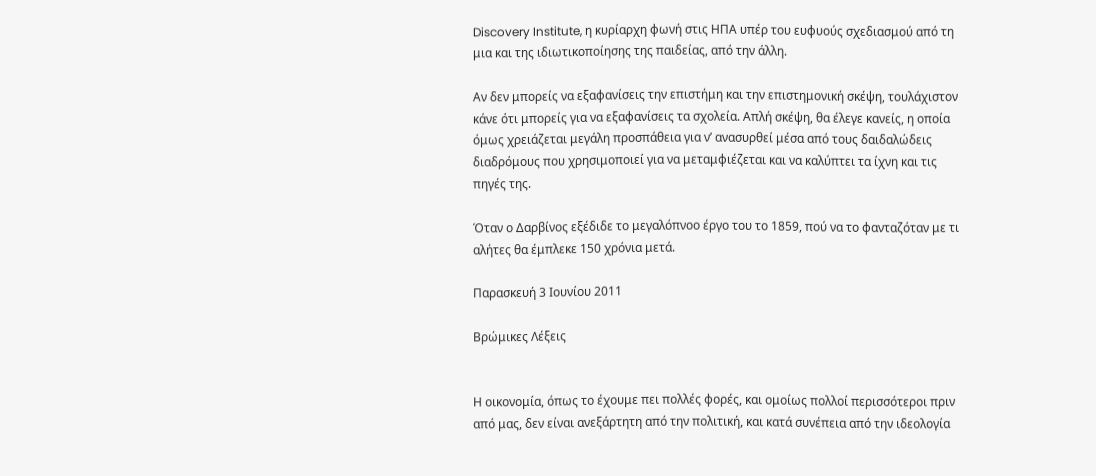Discovery Institute, η κυρίαρχη φωνή στις ΗΠΑ υπέρ του ευφυούς σχεδιασμού από τη μια και της ιδιωτικοποίησης της παιδείας, από την άλλη.

Αν δεν μπορείς να εξαφανίσεις την επιστήμη και την επιστημονική σκέψη, τουλάχιστον κάνε ότι μπορείς για να εξαφανίσεις τα σχολεία. Απλή σκέψη, θα έλεγε κανείς, η οποία όμως χρειάζεται μεγάλη προσπάθεια για ν’ ανασυρθεί μέσα από τους δαιδαλώδεις διαδρόμους που χρησιμοποιεί για να μεταμφιέζεται και να καλύπτει τα ίχνη και τις πηγές της.

Όταν ο Δαρβίνος εξέδιδε το μεγαλόπνοο έργο του το 1859, πού να το φανταζόταν με τι αλήτες θα έμπλεκε 150 χρόνια μετά.

Παρασκευή 3 Ιουνίου 2011

Βρώμικες Λέξεις


Η οικονομία, όπως το έχουμε πει πολλές φορές, και ομοίως πολλοί περισσότεροι πριν από μας, δεν είναι ανεξάρτητη από την πολιτική, και κατά συνέπεια από την ιδεολογία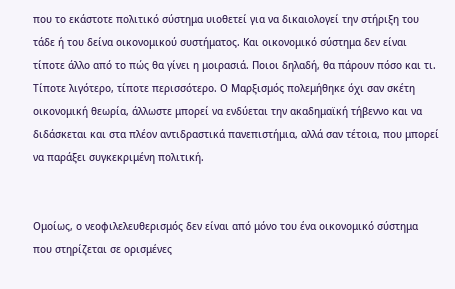που το εκάστοτε πολιτικό σύστημα υιοθετεί για να δικαιολογεί την στήριξη του τάδε ή του δείνα οικονομικού συστήματος. Και οικονομικό σύστημα δεν είναι τίποτε άλλο από το πώς θα γίνει η μοιρασιά. Ποιοι δηλαδή, θα πάρουν πόσο και τι. Τίποτε λιγότερο, τίποτε περισσότερο. Ο Μαρξισμός πολεμήθηκε όχι σαν σκέτη οικονομική θεωρία, άλλωστε μπορεί να ενδύεται την ακαδημαϊκή τήβεννο και να διδάσκεται και στα πλέον αντιδραστικά πανεπιστήμια, αλλά σαν τέτοια, που μπορεί να παράξει συγκεκριμένη πολιτική.


Ομοίως, ο νεοφιλελευθερισμός δεν είναι από μόνο του ένα οικονομικό σύστημα που στηρίζεται σε ορισμένες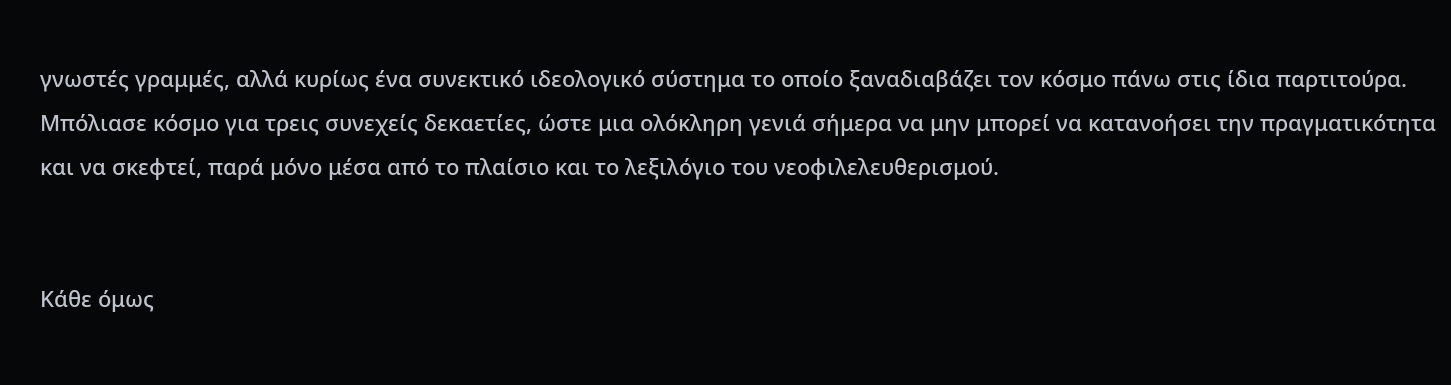γνωστές γραμμές, αλλά κυρίως ένα συνεκτικό ιδεολογικό σύστημα το οποίο ξαναδιαβάζει τον κόσμο πάνω στις ίδια παρτιτούρα. Μπόλιασε κόσμο για τρεις συνεχείς δεκαετίες, ώστε μια ολόκληρη γενιά σήμερα να μην μπορεί να κατανοήσει την πραγματικότητα και να σκεφτεί, παρά μόνο μέσα από το πλαίσιο και το λεξιλόγιο του νεοφιλελευθερισμού.


Κάθε όμως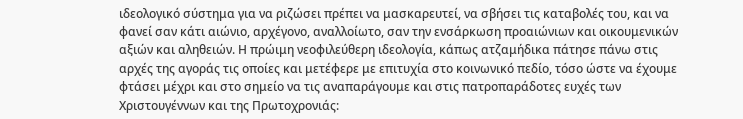ιδεολογικό σύστημα για να ριζώσει πρέπει να μασκαρευτεί, να σβήσει τις καταβολές του, και να φανεί σαν κάτι αιώνιο, αρχέγονο, αναλλοίωτο, σαν την ενσάρκωση προαιώνιων και οικουμενικών αξιών και αληθειών. Η πρώιμη νεοφιλεύθερη ιδεολογία, κάπως ατζαμήδικα πάτησε πάνω στις αρχές της αγοράς τις οποίες και μετέφερε με επιτυχία στο κοινωνικό πεδίο, τόσο ώστε να έχουμε φτάσει μέχρι και στο σημείο να τις αναπαράγουμε και στις πατροπαράδοτες ευχές των Χριστουγέννων και της Πρωτοχρονιάς: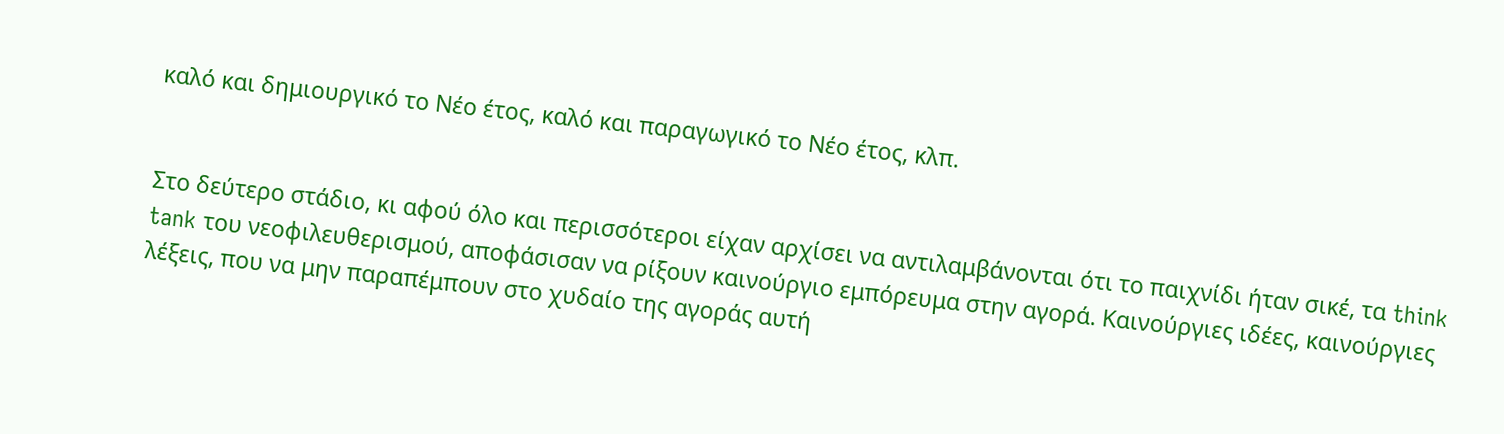καλό και δημιουργικό το Νέο έτος, καλό και παραγωγικό το Νέο έτος, κλπ.


Στο δεύτερο στάδιο, κι αφού όλο και περισσότεροι είχαν αρχίσει να αντιλαμβάνονται ότι το παιχνίδι ήταν σικέ, τα think tank του νεοφιλευθερισμού, αποφάσισαν να ρίξουν καινούργιο εμπόρευμα στην αγορά. Καινούργιες ιδέες, καινούργιες λέξεις, που να μην παραπέμπουν στο χυδαίο της αγοράς αυτή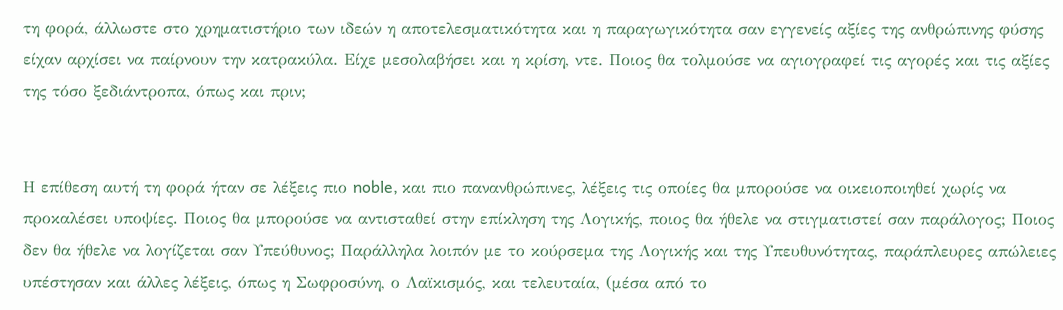τη φορά, άλλωστε στο χρηματιστήριο των ιδεών η αποτελεσματικότητα και η παραγωγικότητα σαν εγγενείς αξίες της ανθρώπινης φύσης είχαν αρχίσει να παίρνουν την κατρακύλα. Είχε μεσολαβήσει και η κρίση, ντε. Ποιος θα τολμούσε να αγιογραφεί τις αγορές και τις αξίες της τόσο ξεδιάντροπα, όπως και πριν;


Η επίθεση αυτή τη φορά ήταν σε λέξεις πιο noble, και πιο πανανθρώπινες, λέξεις τις οποίες θα μπορούσε να οικειοποιηθεί χωρίς να προκαλέσει υποψίες. Ποιος θα μπορούσε να αντισταθεί στην επίκληση της Λογικής, ποιος θα ήθελε να στιγματιστεί σαν παράλογος; Ποιος δεν θα ήθελε να λογίζεται σαν Υπεύθυνος; Παράλληλα λοιπόν με το κούρσεμα της Λογικής και της Υπευθυνότητας, παράπλευρες απώλειες υπέστησαν και άλλες λέξεις, όπως η Σωφροσύνη, ο Λαϊκισμός, και τελευταία, (μέσα από το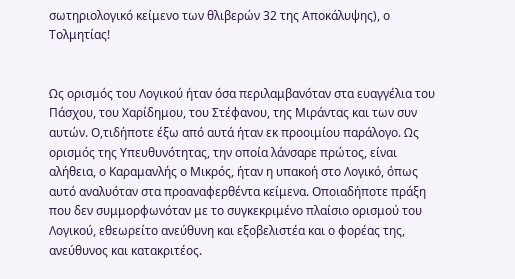σωτηριολογικό κείμενο των θλιβερών 32 της Αποκάλυψης), ο Τολμητίας!


Ως ορισμός του Λογικού ήταν όσα περιλαμβανόταν στα ευαγγέλια του Πάσχου, του Χαρίδημου, του Στέφανου, της Μιράντας και των συν αυτών. Ο,τιδήποτε έξω από αυτά ήταν εκ προοιμίου παράλογο. Ως ορισμός της Υπευθυνότητας, την οποία λάνσαρε πρώτος, είναι αλήθεια, ο Καραμανλής ο Μικρός, ήταν η υπακοή στο Λογικό, όπως αυτό αναλυόταν στα προαναφερθέντα κείμενα. Οποιαδήποτε πράξη που δεν συμμορφωνόταν με το συγκεκριμένο πλαίσιο ορισμού του Λογικού, εθεωρείτο ανεύθυνη και εξοβελιστέα και ο φορέας της, ανεύθυνος και κατακριτέος.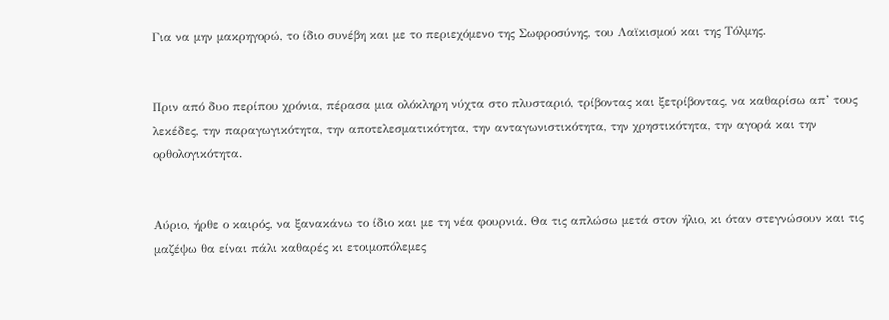Για να μην μακρηγορώ, το ίδιο συνέβη και με το περιεχόμενο της Σωφροσύνης, του Λαϊκισμού και της Τόλμης.


Πριν από δυο περίπου χρόνια, πέρασα μια ολόκληρη νύχτα στο πλυσταριό, τρίβοντας και ξετρίβοντας, να καθαρίσω απ’ τους λεκέδες, την παραγωγικότητα, την αποτελεσματικότητα, την ανταγωνιστικότητα, την χρηστικότητα, την αγορά και την ορθολογικότητα.


Αύριο, ήρθε ο καιρός, να ξανακάνω το ίδιο και με τη νέα φουρνιά. Θα τις απλώσω μετά στον ήλιο, κι όταν στεγνώσουν και τις μαζέψω θα είναι πάλι καθαρές κι ετοιμοπόλεμες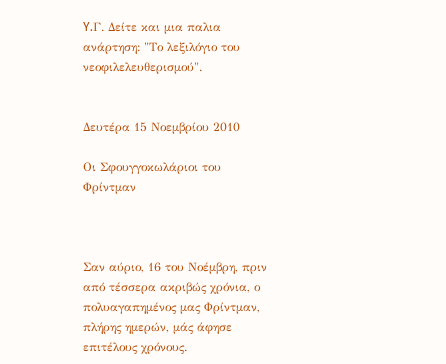Y.Γ. Δείτε και μια παλια ανάρτηση: "Το λεξιλόγιο του νεοφιλελευθερισμού".


Δευτέρα 15 Νοεμβρίου 2010

Οι Σφουγγοκωλάριοι του Φρίντμαν



Σαν αύριο, 16 του Νοέμβρη, πριν από τέσσερα ακριβώς χρόνια, ο πολυαγαπημένος μας Φρίντμαν, πλήρης ημερών, μάς άφησε επιτέλους χρόνους.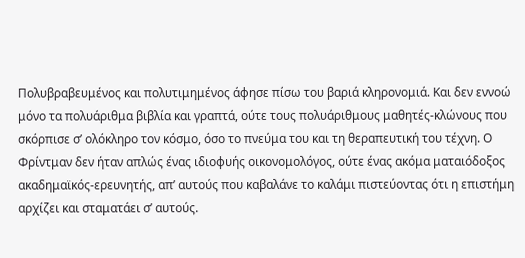Πολυβραβευμένος και πολυτιμημένος άφησε πίσω του βαριά κληρονομιά. Και δεν εννοώ μόνο τα πολυάριθμα βιβλία και γραπτά, ούτε τους πολυάριθμους μαθητές-κλώνους που σκόρπισε σ’ ολόκληρο τον κόσμο, όσο το πνεύμα του και τη θεραπευτική του τέχνη. Ο Φρίντμαν δεν ήταν απλώς ένας ιδιοφυής οικονομολόγος, ούτε ένας ακόμα ματαιόδοξος ακαδημαϊκός-ερευνητής, απ’ αυτούς που καβαλάνε το καλάμι πιστεύοντας ότι η επιστήμη αρχίζει και σταματάει σ’ αυτούς.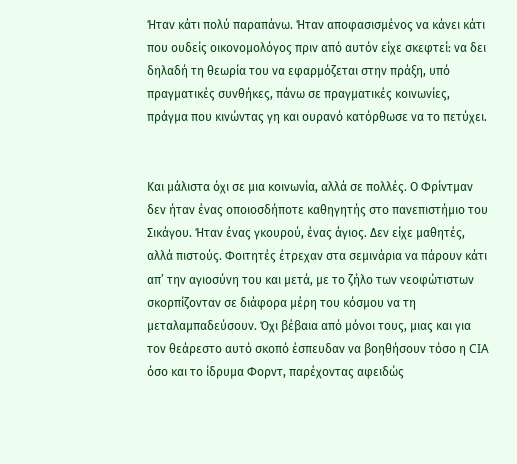Ήταν κάτι πολύ παραπάνω. Ήταν αποφασισμένος να κάνει κάτι που ουδείς οικονομολόγος πριν από αυτόν είχε σκεφτεί: να δει δηλαδή τη θεωρία του να εφαρμόζεται στην πράξη, υπό πραγματικές συνθήκες, πάνω σε πραγματικές κοινωνίες, πράγμα που κινώντας γη και ουρανό κατόρθωσε να το πετύχει.


Και μάλιστα όχι σε μια κοινωνία, αλλά σε πολλές. Ο Φρίντμαν δεν ήταν ένας οποιοσδήποτε καθηγητής στο πανεπιστήμιο του Σικάγου. Ήταν ένας γκουρού, ένας άγιος. Δεν είχε μαθητές, αλλά πιστούς. Φοιτητές έτρεχαν στα σεμινάρια να πάρουν κάτι απ’ την αγιοσύνη του και μετά, με το ζήλο των νεοφώτιστων σκορπίζονταν σε διάφορα μέρη του κόσμου να τη μεταλαμπαδεύσουν. Όχι βέβαια από μόνοι τους, μιας και για τον θεάρεστο αυτό σκοπό έσπευδαν να βοηθήσουν τόσο η CIA όσο και το ίδρυμα Φορντ, παρέχοντας αφειδώς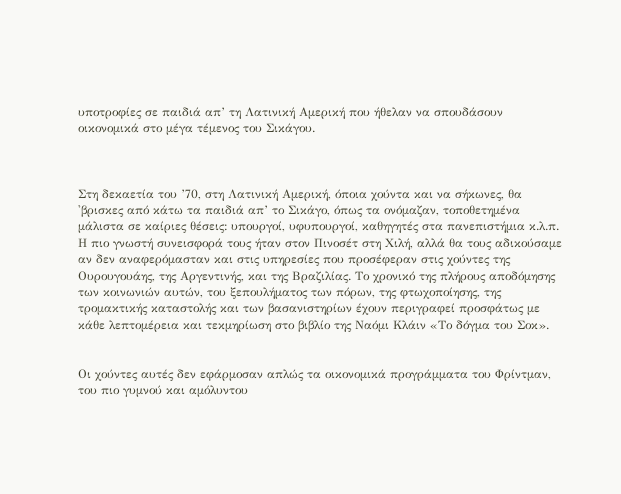υποτροφίες σε παιδιά απ’ τη Λατινική Αμερική που ήθελαν να σπουδάσουν οικονομικά στο μέγα τέμενος του Σικάγου.



Στη δεκαετία του ’70, στη Λατινική Αμερική, όποια χούντα και να σήκωνες, θα 'βρισκες από κάτω τα παιδιά απ’ το Σικάγο, όπως τα ονόμαζαν, τοποθετημένα μάλιστα σε καίριες θέσεις: υπουργοί, υφυπουργοί, καθηγητές στα πανεπιστήμια κ.λ.π. Η πιο γνωστή συνεισφορά τους ήταν στον Πινοσέτ στη Χιλή, αλλά θα τους αδικούσαμε αν δεν αναφερόμασταν και στις υπηρεσίες που προσέφεραν στις χούντες της Ουρουγουάης, της Αργεντινής, και της Βραζιλίας. Το χρονικό της πλήρους αποδόμησης των κοινωνιών αυτών, του ξεπουλήματος των πόρων, της φτωχοποίησης, της τρομακτικής καταστολής και των βασανιστηρίων έχουν περιγραφεί προσφάτως με κάθε λεπτομέρεια και τεκμηρίωση στο βιβλίο της Ναόμι Κλάιν «Το δόγμα του Σοκ».


Οι χούντες αυτές δεν εφάρμοσαν απλώς τα οικονομικά προγράμματα του Φρίντμαν, του πιο γυμνού και αμόλυντου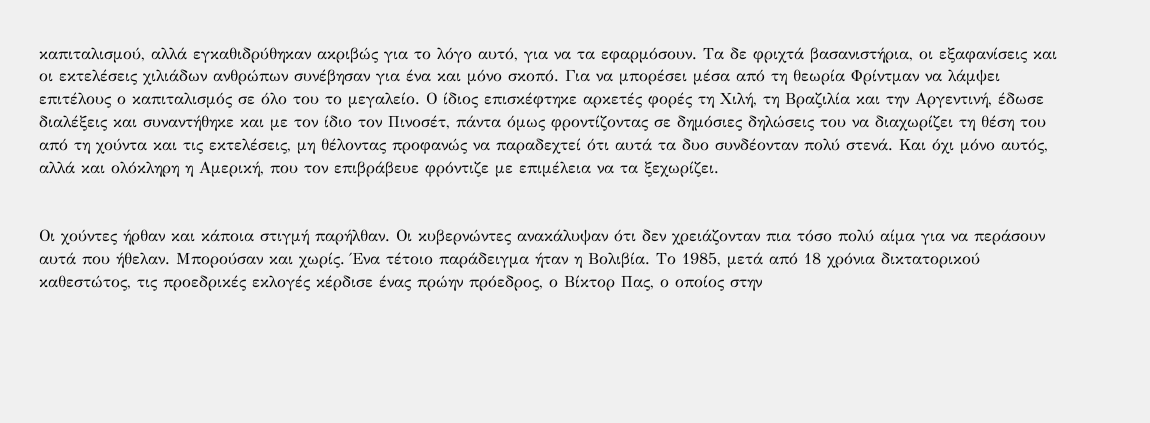καπιταλισμού, αλλά εγκαθιδρύθηκαν ακριβώς για το λόγο αυτό, για να τα εφαρμόσουν. Τα δε φριχτά βασανιστήρια, οι εξαφανίσεις και οι εκτελέσεις χιλιάδων ανθρώπων συνέβησαν για ένα και μόνο σκοπό. Για να μπορέσει μέσα από τη θεωρία Φρίντμαν να λάμψει επιτέλους ο καπιταλισμός σε όλο του το μεγαλείο. Ο ίδιος επισκέφτηκε αρκετές φορές τη Χιλή, τη Βραζιλία και την Αργεντινή, έδωσε διαλέξεις και συναντήθηκε και με τον ίδιο τον Πινοσέτ, πάντα όμως φροντίζοντας σε δημόσιες δηλώσεις του να διαχωρίζει τη θέση του από τη χούντα και τις εκτελέσεις, μη θέλοντας προφανώς να παραδεχτεί ότι αυτά τα δυο συνδέονταν πολύ στενά. Και όχι μόνο αυτός, αλλά και ολόκληρη η Αμερική, που τον επιβράβευε φρόντιζε με επιμέλεια να τα ξεχωρίζει.


Οι χούντες ήρθαν και κάποια στιγμή παρήλθαν. Οι κυβερνώντες ανακάλυψαν ότι δεν χρειάζονταν πια τόσο πολύ αίμα για να περάσουν αυτά που ήθελαν. Μπορούσαν και χωρίς. Ένα τέτοιο παράδειγμα ήταν η Βολιβία. Το 1985, μετά από 18 χρόνια δικτατορικού καθεστώτος, τις προεδρικές εκλογές κέρδισε ένας πρώην πρόεδρος, ο Βίκτορ Πας, ο οποίος στην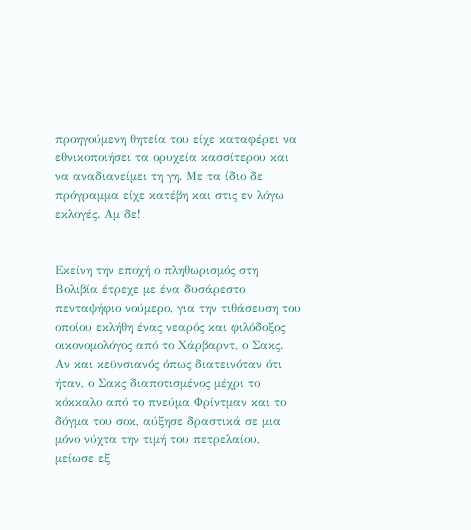προηγούμενη θητεία του είχε καταφέρει να εθνικοποιήσει τα ορυχεία κασσίτερου και να αναδιανείμει τη γη. Με τα ίδιο δε πρόγραμμα είχε κατέβη και στις εν λόγω εκλογές. Αμ δε!


Εκείνη την εποχή ο πληθωρισμός στη Βολιβία έτρεχε με ένα δυσάρεστο πενταψήφιο νούμερο, για την τιθάσευση του οποίου εκλήθη ένας νεαρός και φιλόδοξος οικονομολόγος από το Χάρβαρντ, ο Σακς. Αν και κεϋνσιανός όπως διατεινόταν ότι ήταν, ο Σακς διαποτισμένος μέχρι το κόκκαλο από το πνεύμα Φρίντμαν και το δόγμα του σοκ, αύξησε δραστικά σε μια μόνο νύχτα την τιμή του πετρελαίου, μείωσε εξ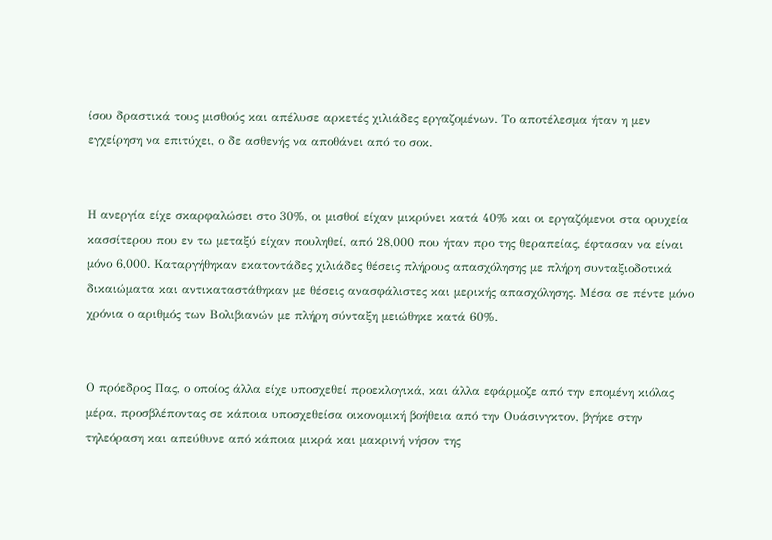ίσου δραστικά τους μισθούς και απέλυσε αρκετές χιλιάδες εργαζομένων. Το αποτέλεσμα ήταν η μεν εγχείρηση να επιτύχει, ο δε ασθενής να αποθάνει από το σοκ.


Η ανεργία είχε σκαρφαλώσει στο 30%, οι μισθοί είχαν μικρύνει κατά 40% και οι εργαζόμενοι στα ορυχεία κασσίτερου που εν τω μεταξύ είχαν πουληθεί, από 28,000 που ήταν προ της θεραπείας, έφτασαν να είναι μόνο 6,000. Καταργήθηκαν εκατοντάδες χιλιάδες θέσεις πλήρους απασχόλησης με πλήρη συνταξιοδοτικά δικαιώματα και αντικαταστάθηκαν με θέσεις ανασφάλιστες και μερικής απασχόλησης. Μέσα σε πέντε μόνο χρόνια ο αριθμός των Βολιβιανών με πλήρη σύνταξη μειώθηκε κατά 60%.


Ο πρόεδρος Πας, ο οποίος άλλα είχε υποσχεθεί προεκλογικά, και άλλα εφάρμοζε από την επομένη κιόλας μέρα, προσβλέποντας σε κάποια υποσχεθείσα οικονομική βοήθεια από την Ουάσινγκτον, βγήκε στην τηλεόραση και απεύθυνε από κάποια μικρά και μακρινή νήσον της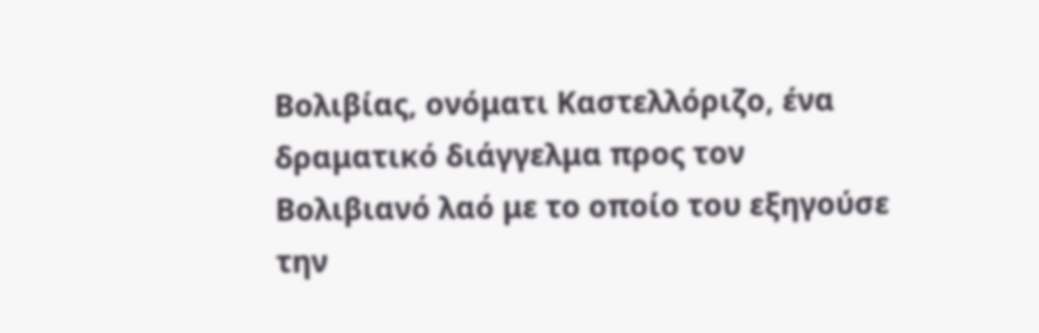Βολιβίας, ονόματι Καστελλόριζο, ένα δραματικό διάγγελμα προς τον Βολιβιανό λαό με το οποίο του εξηγούσε την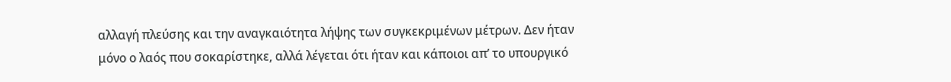αλλαγή πλεύσης και την αναγκαιότητα λήψης των συγκεκριμένων μέτρων. Δεν ήταν μόνο ο λαός που σοκαρίστηκε, αλλά λέγεται ότι ήταν και κάποιοι απ’ το υπουργικό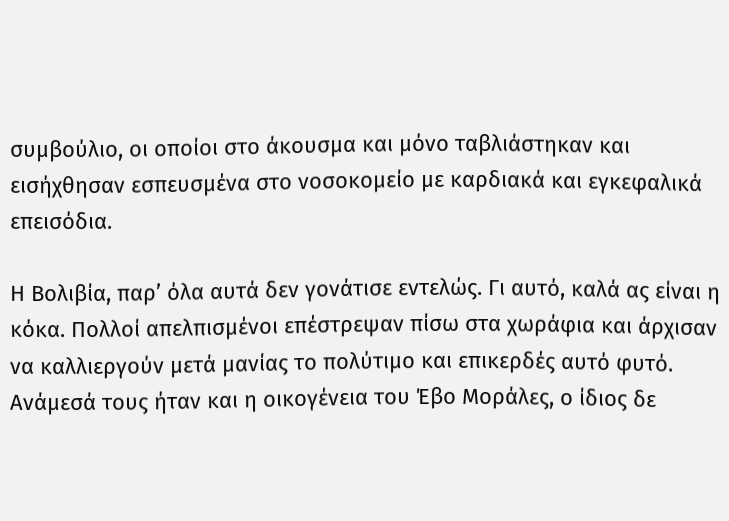συμβούλιο, οι οποίοι στο άκουσμα και μόνο ταβλιάστηκαν και εισήχθησαν εσπευσμένα στο νοσοκομείο με καρδιακά και εγκεφαλικά επεισόδια.

Η Βολιβία, παρ’ όλα αυτά δεν γονάτισε εντελώς. Γι αυτό, καλά ας είναι η κόκα. Πολλοί απελπισμένοι επέστρεψαν πίσω στα χωράφια και άρχισαν να καλλιεργούν μετά μανίας το πολύτιμο και επικερδές αυτό φυτό. Ανάμεσά τους ήταν και η οικογένεια του Έβο Μοράλες, ο ίδιος δε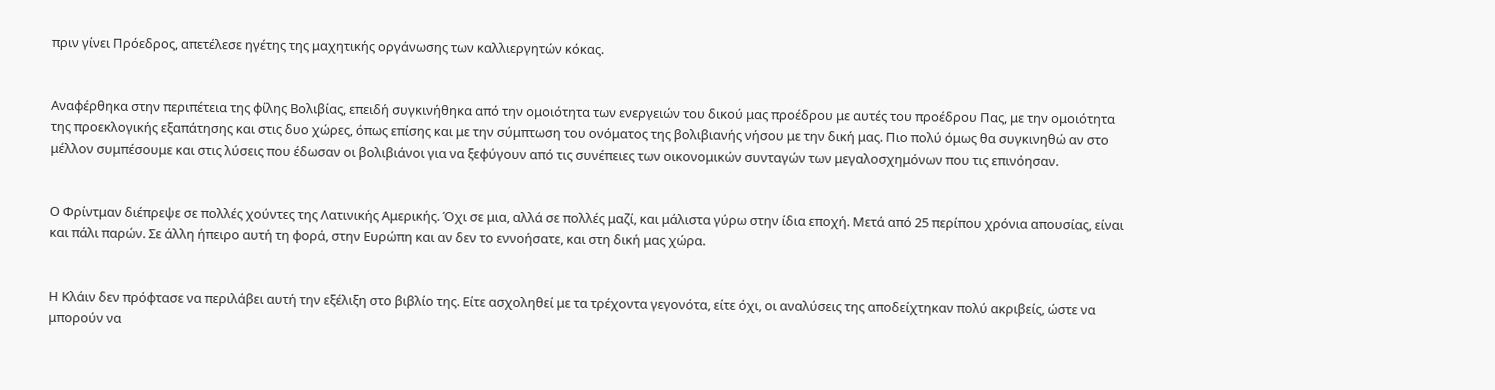πριν γίνει Πρόεδρος, απετέλεσε ηγέτης της μαχητικής οργάνωσης των καλλιεργητών κόκας.


Αναφέρθηκα στην περιπέτεια της φίλης Βολιβίας, επειδή συγκινήθηκα από την ομοιότητα των ενεργειών του δικού μας προέδρου με αυτές του προέδρου Πας, με την ομοιότητα της προεκλογικής εξαπάτησης και στις δυο χώρες, όπως επίσης και με την σύμπτωση του ονόματος της βολιβιανής νήσου με την δική μας. Πιο πολύ όμως θα συγκινηθώ αν στο μέλλον συμπέσουμε και στις λύσεις που έδωσαν οι βολιβιάνοι για να ξεφύγουν από τις συνέπειες των οικονομικών συνταγών των μεγαλοσχημόνων που τις επινόησαν.


Ο Φρίντμαν διέπρεψε σε πολλές χούντες της Λατινικής Αμερικής. Όχι σε μια, αλλά σε πολλές μαζί, και μάλιστα γύρω στην ίδια εποχή. Μετά από 25 περίπου χρόνια απουσίας, είναι και πάλι παρών. Σε άλλη ήπειρο αυτή τη φορά, στην Ευρώπη και αν δεν το εννοήσατε, και στη δική μας χώρα.


Η Κλάιν δεν πρόφτασε να περιλάβει αυτή την εξέλιξη στο βιβλίο της. Είτε ασχοληθεί με τα τρέχοντα γεγονότα, είτε όχι, οι αναλύσεις της αποδείχτηκαν πολύ ακριβείς, ώστε να μπορούν να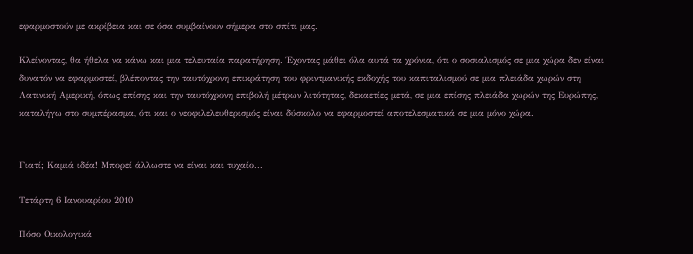εφαρμοστούν με ακρίβεια και σε όσα συμβαίνουν σήμερα στο σπίτι μας.

Κλείνοντας, θα ήθελα να κάνω και μια τελευταία παρατήρηση. Έχοντας μάθει όλα αυτά τα χρόνια, ότι ο σοσιαλισμός σε μια χώρα δεν είναι δυνατόν να εφαρμοστεί, βλέποντας την ταυτόχρονη επικράτηση του φριντμανικής εκδοχής του καπιταλισμού σε μια πλειάδα χωρών στη Λατινική Αμερική, όπως επίσης και την ταυτόχρονη επιβολή μέτρων λιτότητας, δεκαετίες μετά, σε μια επίσης πλειάδα χωρών της Ευρώπης, καταλήγω στο συμπέρασμα, ότι και ο νεοφιλελευθερισμός είναι δύσκολο να εφαρμοστεί αποτελεσματικά σε μια μόνο χώρα.


Γιατί; Καμιά ιδέα! Μπορεί άλλωστε να είναι και τυχαίο...

Τετάρτη 6 Ιανουαρίου 2010

Πόσο Οικολογικά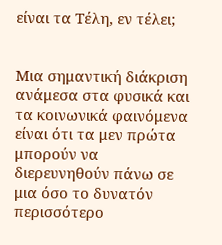είναι τα Τέλη, εν τέλει;


Μια σημαντική διάκριση ανάμεσα στα φυσικά και τα κοινωνικά φαινόμενα είναι ότι τα μεν πρώτα μπορούν να διερευνηθούν πάνω σε μια όσο το δυνατόν περισσότερο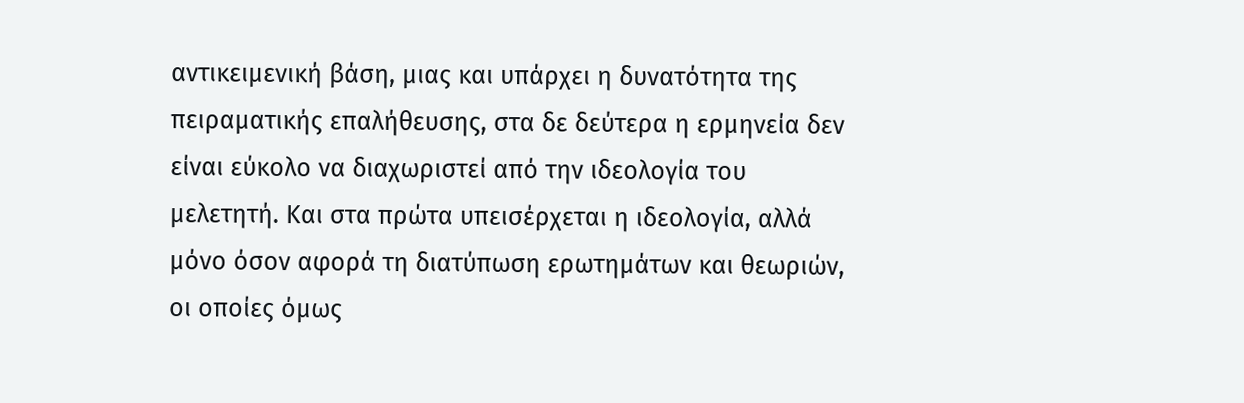αντικειμενική βάση, μιας και υπάρχει η δυνατότητα της πειραματικής επαλήθευσης, στα δε δεύτερα η ερμηνεία δεν είναι εύκολο να διαχωριστεί από την ιδεολογία του μελετητή. Και στα πρώτα υπεισέρχεται η ιδεολογία, αλλά μόνο όσον αφορά τη διατύπωση ερωτημάτων και θεωριών, οι οποίες όμως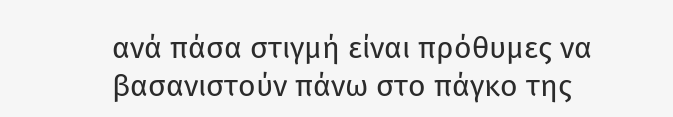ανά πάσα στιγμή είναι πρόθυμες να βασανιστούν πάνω στο πάγκο της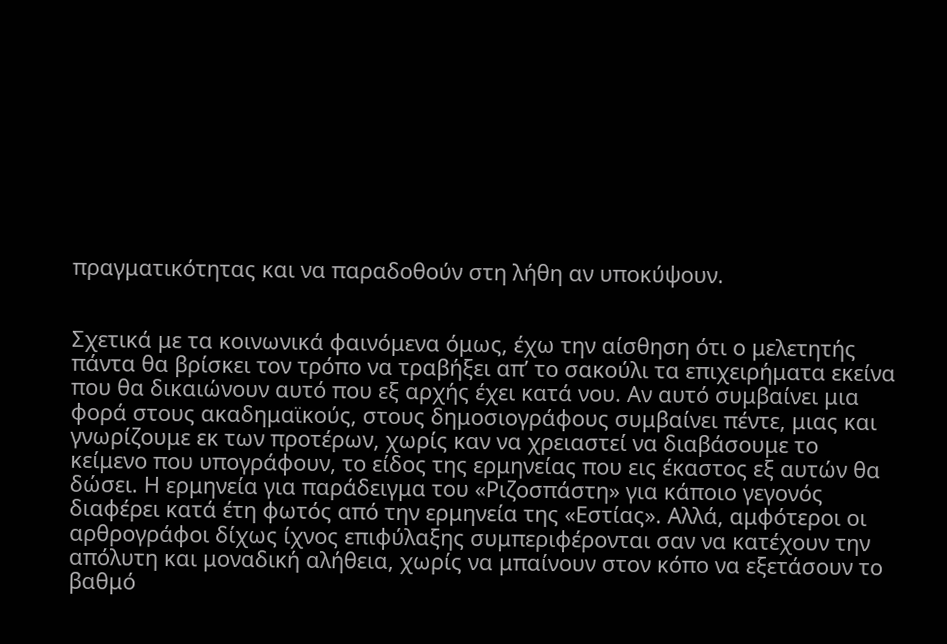πραγματικότητας και να παραδοθούν στη λήθη αν υποκύψουν.


Σχετικά με τα κοινωνικά φαινόμενα όμως, έχω την αίσθηση ότι ο μελετητής πάντα θα βρίσκει τον τρόπο να τραβήξει απ’ το σακούλι τα επιχειρήματα εκείνα που θα δικαιώνουν αυτό που εξ αρχής έχει κατά νου. Αν αυτό συμβαίνει μια φορά στους ακαδημαϊκούς, στους δημοσιογράφους συμβαίνει πέντε, μιας και γνωρίζουμε εκ των προτέρων, χωρίς καν να χρειαστεί να διαβάσουμε το κείμενο που υπογράφουν, το είδος της ερμηνείας που εις έκαστος εξ αυτών θα δώσει. Η ερμηνεία για παράδειγμα του «Ριζοσπάστη» για κάποιο γεγονός διαφέρει κατά έτη φωτός από την ερμηνεία της «Εστίας». Αλλά, αμφότεροι οι αρθρογράφοι δίχως ίχνος επιφύλαξης συμπεριφέρονται σαν να κατέχουν την απόλυτη και μοναδική αλήθεια, χωρίς να μπαίνουν στον κόπο να εξετάσουν το βαθμό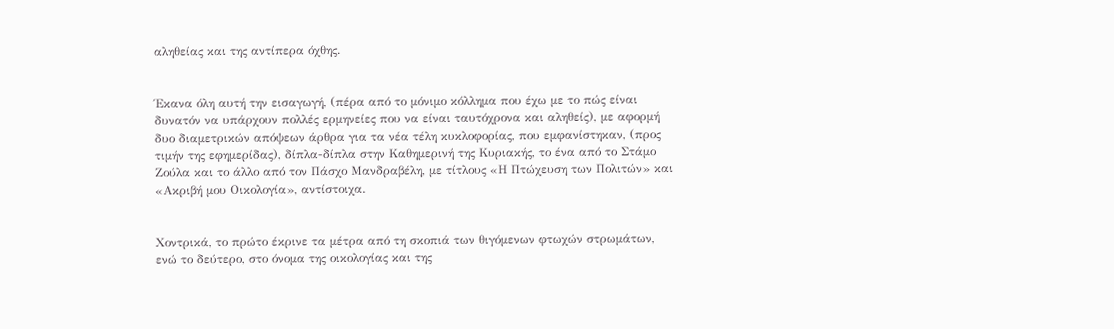αληθείας και της αντίπερα όχθης.


Έκανα όλη αυτή την εισαγωγή, (πέρα από το μόνιμο κόλλημα που έχω με το πώς είναι δυνατόν να υπάρχουν πολλές ερμηνείες που να είναι ταυτόχρονα και αληθείς), με αφορμή δυο διαμετρικών απόψεων άρθρα για τα νέα τέλη κυκλοφορίας, που εμφανίστηκαν, (προς τιμήν της εφημερίδας), δίπλα-δίπλα στην Καθημερινή της Κυριακής, το ένα από το Στάμο Ζούλα και το άλλο από τον Πάσχο Μανδραβέλη, με τίτλους «Η Πτώχευση των Πολιτών» και «Ακριβή μου Οικολογία», αντίστοιχα.


Χοντρικά, το πρώτο έκρινε τα μέτρα από τη σκοπιά των θιγόμενων φτωχών στρωμάτων, ενώ το δεύτερο, στο όνομα της οικολογίας και της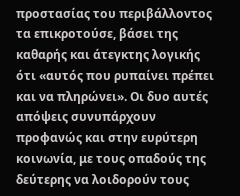προστασίας του περιβάλλοντος τα επικροτούσε, βάσει της καθαρής και άτεγκτης λογικής ότι «αυτός που ρυπαίνει πρέπει και να πληρώνει». Οι δυο αυτές απόψεις συνυπάρχουν προφανώς και στην ευρύτερη κοινωνία, με τους οπαδούς της δεύτερης να λοιδορούν τους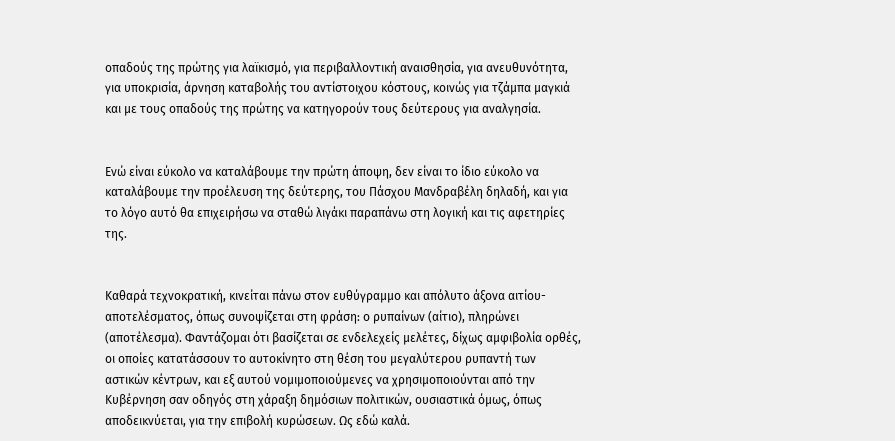οπαδούς της πρώτης για λαϊκισμό, για περιβαλλοντική αναισθησία, για ανευθυνότητα, για υποκρισία, άρνηση καταβολής του αντίστοιχου κόστους, κοινώς για τζάμπα μαγκιά και με τους οπαδούς της πρώτης να κατηγορούν τους δεύτερους για αναλγησία.


Ενώ είναι εύκολο να καταλάβουμε την πρώτη άποψη, δεν είναι το ίδιο εύκολο να καταλάβουμε την προέλευση της δεύτερης, του Πάσχου Μανδραβέλη δηλαδή, και για το λόγο αυτό θα επιχειρήσω να σταθώ λιγάκι παραπάνω στη λογική και τις αφετηρίες της.


Καθαρά τεχνοκρατική, κινείται πάνω στον ευθύγραμμο και απόλυτο άξονα αιτίου-αποτελέσματος, όπως συνοψίζεται στη φράση: ο ρυπαίνων (αίτιο), πληρώνει (αποτέλεσμα). Φαντάζομαι ότι βασίζεται σε ενδελεχείς μελέτες, δίχως αμφιβολία ορθές, οι οποίες κατατάσσουν το αυτοκίνητο στη θέση του μεγαλύτερου ρυπαντή των αστικών κέντρων, και εξ αυτού νομιμοποιούμενες να χρησιμοποιούνται από την Κυβέρνηση σαν οδηγός στη χάραξη δημόσιων πολιτικών, ουσιαστικά όμως, όπως αποδεικνύεται, για την επιβολή κυρώσεων. Ως εδώ καλά.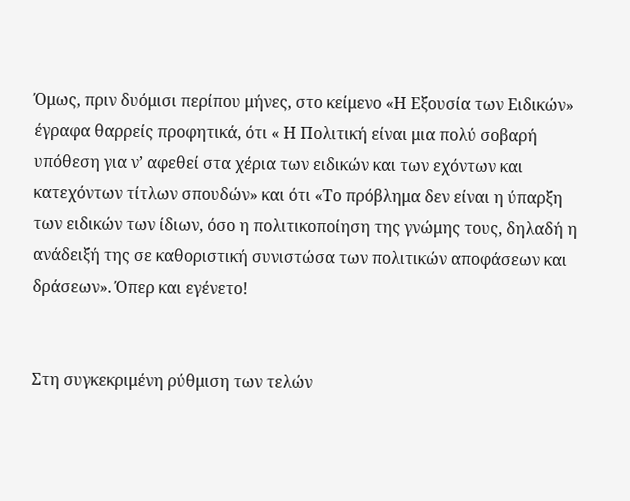Όμως, πριν δυόμισι περίπου μήνες, στο κείμενο «Η Εξουσία των Ειδικών» έγραφα θαρρείς προφητικά, ότι « Η Πολιτική είναι μια πολύ σοβαρή υπόθεση για ν’ αφεθεί στα χέρια των ειδικών και των εχόντων και κατεχόντων τίτλων σπουδών» και ότι «Το πρόβλημα δεν είναι η ύπαρξη των ειδικών των ίδιων, όσο η πολιτικοποίηση της γνώμης τους, δηλαδή η ανάδειξή της σε καθοριστική συνιστώσα των πολιτικών αποφάσεων και δράσεων». Όπερ και εγένετο!


Στη συγκεκριμένη ρύθμιση των τελών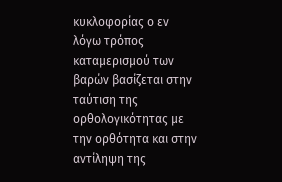κυκλοφορίας ο εν λόγω τρόπος καταμερισμού των βαρών βασίζεται στην ταύτιση της ορθολογικότητας με την ορθότητα και στην αντίληψη της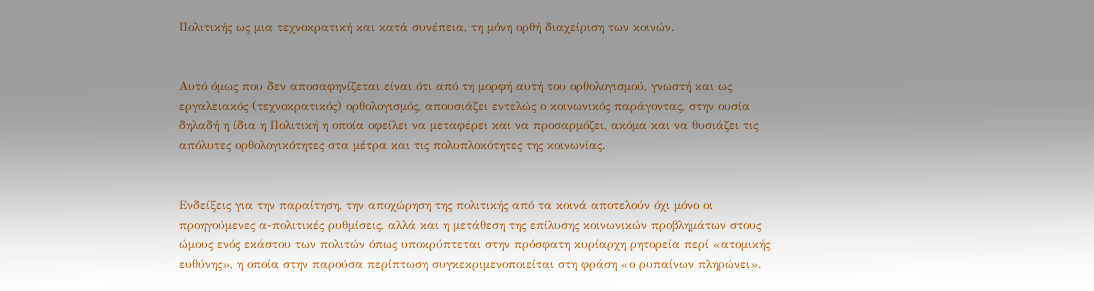Πολιτικής ως μια τεχνοκρατική και κατά συνέπεια, τη μόνη ορθή διαχείριση των κοινών.


Αυτό όμως που δεν αποσαφηνίζεται είναι ότι από τη μορφή αυτή του ορθολογισμού, γνωστή και ως εργαλειακός (τεχνοκρατικός) ορθολογισμός, απουσιάζει εντελώς ο κοινωνικός παράγοντας, στην ουσία δηλαδή η ίδια η Πολιτική η οποία οφείλει να μεταφέρει και να προσαρμόζει, ακόμα και να θυσιάζει τις απόλυτες ορθολογικότητες στα μέτρα και τις πολυπλοκότητες της κοινωνίας.


Ενδείξεις για την παραίτηση, την αποχώρηση της πολιτικής από τα κοινά αποτελούν όχι μόνο οι προηγούμενες α-πολιτικές ρυθμίσεις, αλλά και η μετάθεση της επίλυσης κοινωνικών προβλημάτων στους ώμους ενός εκάστου των πολιτών όπως υποκρύπτεται στην πρόσφατη κυρίαρχη ρητορεία περί «ατομικής ευθύνης», η οποία στην παρούσα περίπτωση συγκεκριμενοποιείται στη φράση «ο ρυπαίνων πληρώνει».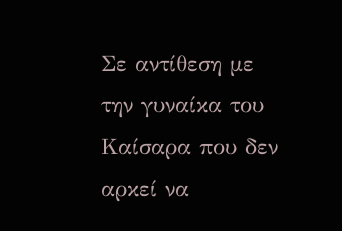Σε αντίθεση με την γυναίκα του Καίσαρα που δεν αρκεί να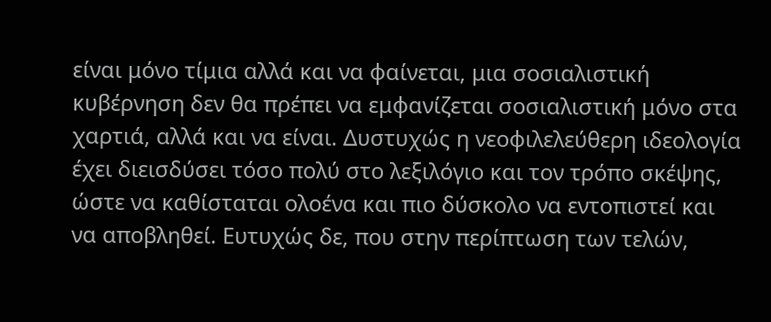είναι μόνο τίμια αλλά και να φαίνεται, μια σοσιαλιστική κυβέρνηση δεν θα πρέπει να εμφανίζεται σοσιαλιστική μόνο στα χαρτιά, αλλά και να είναι. Δυστυχώς η νεοφιλελεύθερη ιδεολογία έχει διεισδύσει τόσο πολύ στο λεξιλόγιο και τον τρόπο σκέψης, ώστε να καθίσταται ολοένα και πιο δύσκολο να εντοπιστεί και να αποβληθεί. Ευτυχώς δε, που στην περίπτωση των τελών,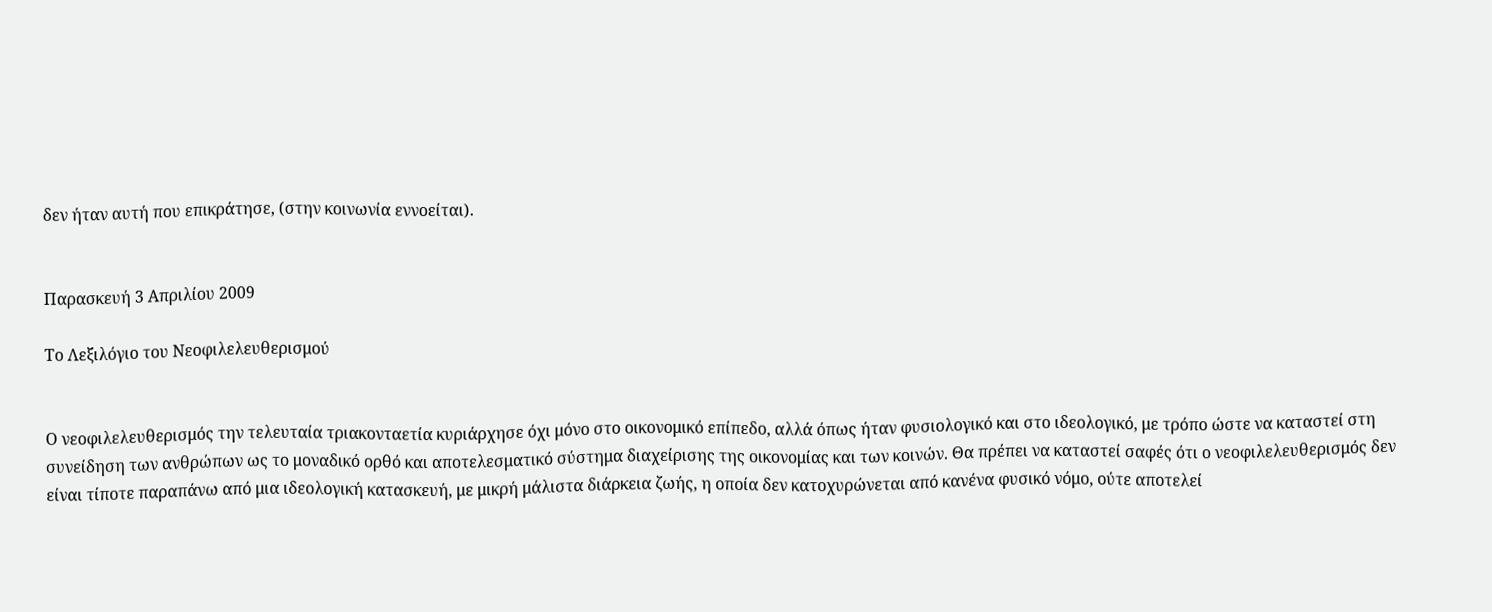δεν ήταν αυτή που επικράτησε, (στην κοινωνία εννοείται).


Παρασκευή 3 Απριλίου 2009

Το Λεξιλόγιο του Νεοφιλελευθερισμού


Ο νεοφιλελευθερισμός την τελευταία τριακονταετία κυριάρχησε όχι μόνο στο οικονομικό επίπεδο, αλλά όπως ήταν φυσιολογικό και στο ιδεολογικό, με τρόπο ώστε να καταστεί στη συνείδηση των ανθρώπων ως το μοναδικό ορθό και αποτελεσματικό σύστημα διαχείρισης της οικονομίας και των κοινών. Θα πρέπει να καταστεί σαφές ότι ο νεοφιλελευθερισμός δεν είναι τίποτε παραπάνω από μια ιδεολογική κατασκευή, με μικρή μάλιστα διάρκεια ζωής, η οποία δεν κατοχυρώνεται από κανένα φυσικό νόμο, ούτε αποτελεί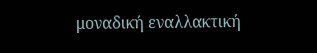μοναδική εναλλακτική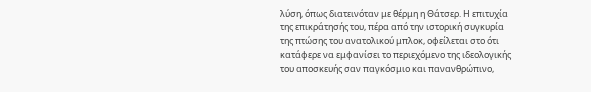λύση, όπως διατεινόταν με θέρμη η Θάτσερ. Η επιτυχία της επικράτησής του, πέρα από την ιστορική συγκυρία της πτώσης του ανατολικού μπλοκ, οφείλεται στο ότι κατάφερε να εμφανίσει το περιεχόμενο της ιδεολογικής του αποσκευής σαν παγκόσμιο και πανανθρώπινο,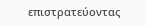επιστρατεύοντας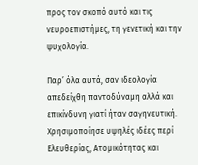προς τον σκοπό αυτό και τις νευροεπιστήμες, τη γενετική και την ψυχολογία.

Παρ’ όλα αυτά, σαν ιδεολογία απεδείχθη παντοδύναμη αλλά και επικίνδυνη γιατί ήταν σαγηνευτική. Χρησιμοποίησε υψηλές ιδέες περί Ελευθερίας, Ατομικότητας και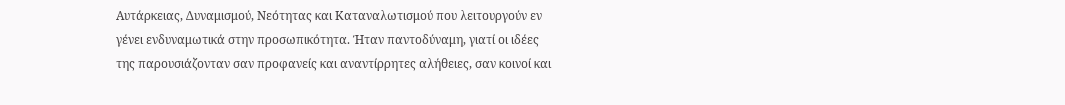Αυτάρκειας, Δυναμισμού, Νεότητας και Καταναλωτισμού που λειτουργούν εν γένει ενδυναμωτικά στην προσωπικότητα. Ήταν παντοδύναμη, γιατί οι ιδέες της παρουσιάζονταν σαν προφανείς και αναντίρρητες αλήθειες, σαν κοινοί και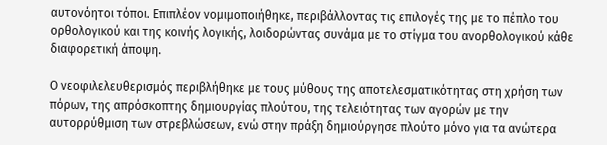αυτονόητοι τόποι. Επιπλέον νομιμοποιήθηκε, περιβάλλοντας τις επιλογές της με το πέπλο του ορθολογικού και της κοινής λογικής, λοιδορώντας συνάμα με το στίγμα του ανορθολογικού κάθε διαφορετική άποψη.

Ο νεοφιλελευθερισμός περιβλήθηκε με τους μύθους της αποτελεσματικότητας στη χρήση των πόρων, της απρόσκοπτης δημιουργίας πλούτου, της τελειότητας των αγορών με την αυτορρύθμιση των στρεβλώσεων, ενώ στην πράξη δημιούργησε πλούτο μόνο για τα ανώτερα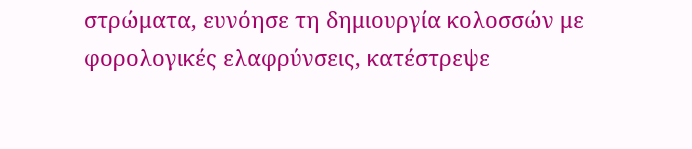στρώματα, ευνόησε τη δημιουργία κολοσσών με φορολογικές ελαφρύνσεις, κατέστρεψε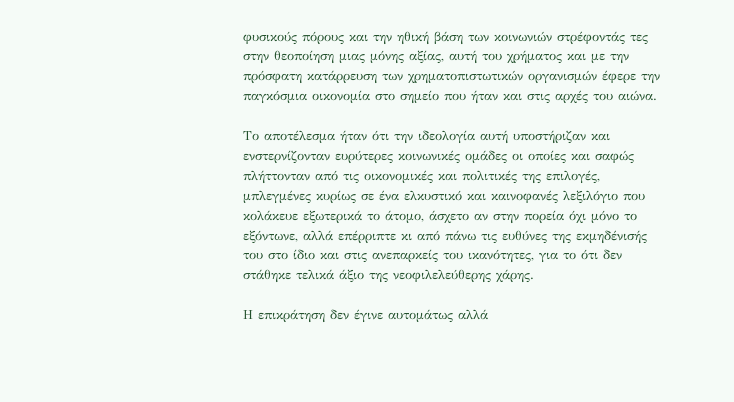φυσικούς πόρους και την ηθική βάση των κοινωνιών στρέφοντάς τες στην θεοποίηση μιας μόνης αξίας, αυτή του χρήματος και με την πρόσφατη κατάρρευση των χρηματοπιστωτικών οργανισμών έφερε την παγκόσμια οικονομία στο σημείο που ήταν και στις αρχές του αιώνα.

Το αποτέλεσμα ήταν ότι την ιδεολογία αυτή υποστήριζαν και ενστερνίζονταν ευρύτερες κοινωνικές ομάδες οι οποίες και σαφώς πλήττονταν από τις οικονομικές και πολιτικές της επιλογές, μπλεγμένες κυρίως σε ένα ελκυστικό και καινοφανές λεξιλόγιο που κολάκευε εξωτερικά το άτομο, άσχετο αν στην πορεία όχι μόνο το εξόντωνε, αλλά επέρριπτε κι από πάνω τις ευθύνες της εκμηδένισής του στο ίδιο και στις ανεπαρκείς του ικανότητες, για το ότι δεν στάθηκε τελικά άξιο της νεοφιλελεύθερης χάρης.

Η επικράτηση δεν έγινε αυτομάτως αλλά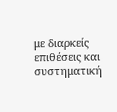με διαρκείς επιθέσεις και συστηματική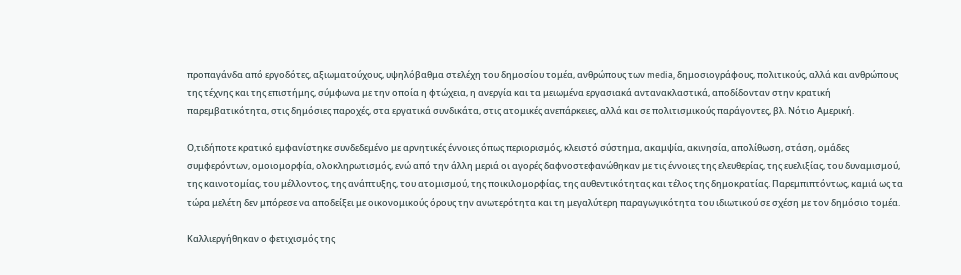προπαγάνδα από εργοδότες, αξιωματούχους, υψηλόβαθμα στελέχη του δημοσίου τομέα, ανθρώπους των media, δημοσιογράφους, πολιτικούς, αλλά και ανθρώπους της τέχνης και της επιστήμης, σύμφωνα με την οποία η φτώχεια, η ανεργία και τα μειωμένα εργασιακά αντανακλαστικά, αποδίδονταν στην κρατική παρεμβατικότητα, στις δημόσιες παροχές, στα εργατικά συνδικάτα, στις ατομικές ανεπάρκειες, αλλά και σε πολιτισμικούς παράγοντες, βλ. Νότιο Αμερική.

Ο,τιδήποτε κρατικό εμφανίστηκε συνδεδεμένο με αρνητικές έννοιες όπως περιορισμός, κλειστό σύστημα, ακαμψία, ακινησία, απολίθωση, στάση, ομάδες συμφερόντων, ομοιομορφία, ολοκληρωτισμός, ενώ από την άλλη μεριά οι αγορές δαφνοστεφανώθηκαν με τις έννοιες της ελευθερίας, της ευελιξίας, του δυναμισμού, της καινοτομίας, του μέλλοντος, της ανάπτυξης, του ατομισμού, της ποικιλομορφίας, της αυθεντικότητας και τέλος της δημοκρατίας. Παρεμπιπτόντως, καμιά ως τα τώρα μελέτη δεν μπόρεσε να αποδείξει με οικονομικούς όρους την ανωτερότητα και τη μεγαλύτερη παραγωγικότητα του ιδιωτικού σε σχέση με τον δημόσιο τομέα.

Καλλιεργήθηκαν ο φετιχισμός της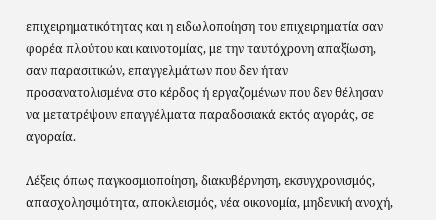επιχειρηματικότητας και η ειδωλοποίηση του επιχειρηματία σαν φορέα πλούτου και καινοτομίας, με την ταυτόχρονη απαξίωση, σαν παρασιτικών, επαγγελμάτων που δεν ήταν προσανατολισμένα στο κέρδος ή εργαζομένων που δεν θέλησαν να μετατρέψουν επαγγέλματα παραδοσιακά εκτός αγοράς, σε αγοραία.

Λέξεις όπως παγκοσμιοποίηση, διακυβέρνηση, εκσυγχρονισμός, απασχολησιμότητα, αποκλεισμός, νέα οικονομία, μηδενική ανοχή,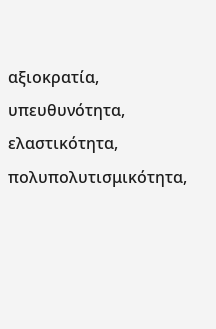αξιοκρατία, υπευθυνότητα, ελαστικότητα, πολυπολυτισμικότητα,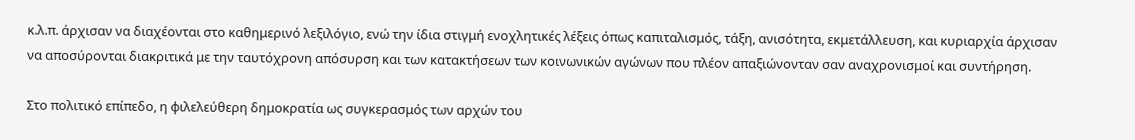κ.λ.π. άρχισαν να διαχέονται στο καθημερινό λεξιλόγιο, ενώ την ίδια στιγμή ενοχλητικές λέξεις όπως καπιταλισμός, τάξη, ανισότητα, εκμετάλλευση, και κυριαρχία άρχισαν να αποσύρονται διακριτικά με την ταυτόχρονη απόσυρση και των κατακτήσεων των κοινωνικών αγώνων που πλέον απαξιώνονταν σαν αναχρονισμοί και συντήρηση.

Στο πολιτικό επίπεδο, η φιλελεύθερη δημοκρατία ως συγκερασμός των αρχών του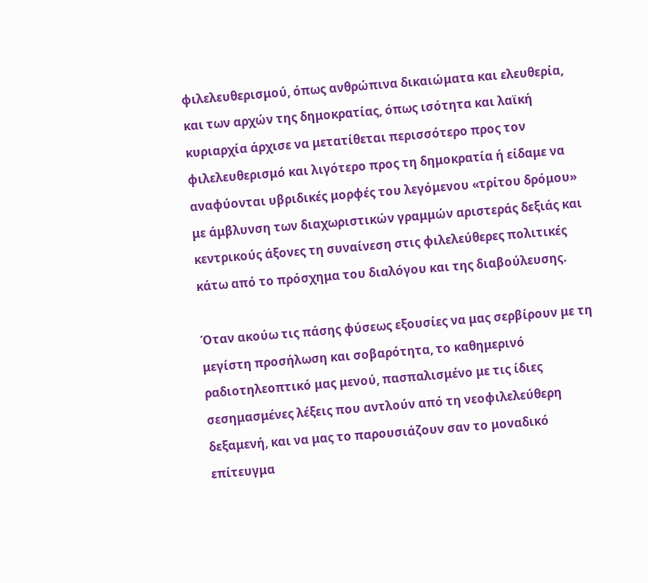φιλελευθερισμού, όπως ανθρώπινα δικαιώματα και ελευθερία, και των αρχών της δημοκρατίας, όπως ισότητα και λαϊκή κυριαρχία άρχισε να μετατίθεται περισσότερο προς τον φιλελευθερισμό και λιγότερο προς τη δημοκρατία ή είδαμε να αναφύονται υβριδικές μορφές του λεγόμενου «τρίτου δρόμου» με άμβλυνση των διαχωριστικών γραμμών αριστεράς δεξιάς και κεντρικούς άξονες τη συναίνεση στις φιλελεύθερες πολιτικές κάτω από το πρόσχημα του διαλόγου και της διαβούλευσης.

Όταν ακούω τις πάσης φύσεως εξουσίες να μας σερβίρουν με τη μεγίστη προσήλωση και σοβαρότητα, το καθημερινό ραδιοτηλεοπτικό μας μενού, πασπαλισμένο με τις ίδιες σεσημασμένες λέξεις που αντλούν από τη νεοφιλελεύθερη δεξαμενή, και να μας το παρουσιάζουν σαν το μοναδικό επίτευγμα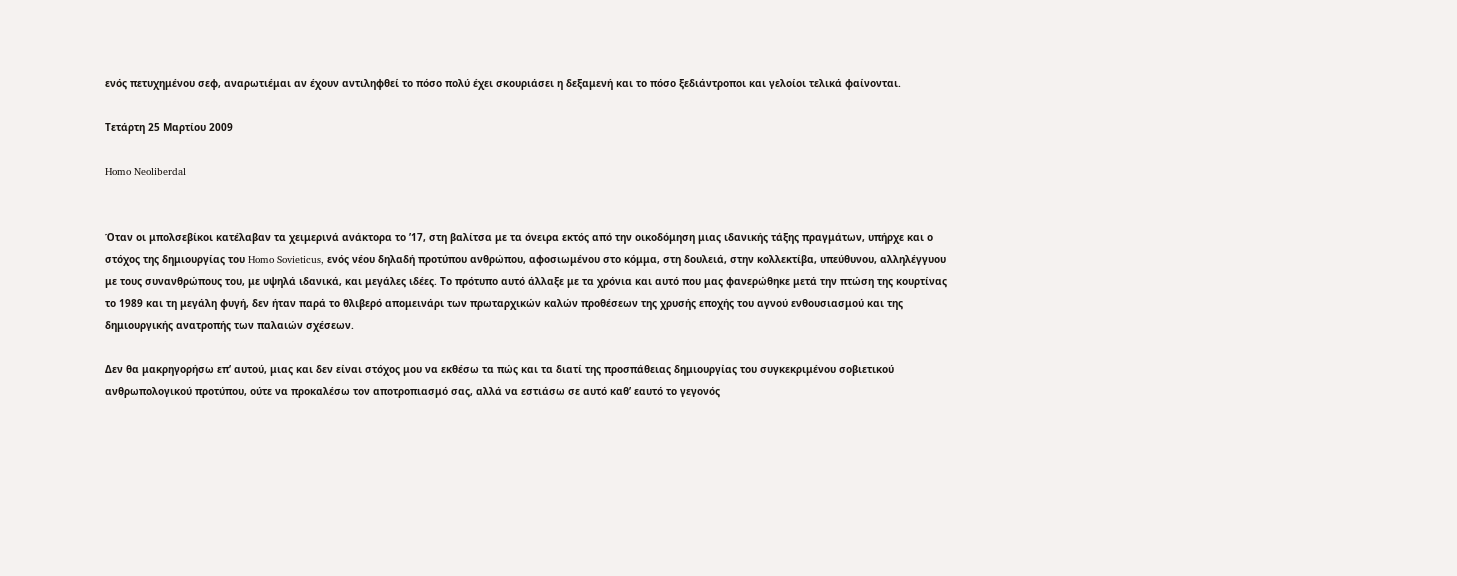ενός πετυχημένου σεφ, αναρωτιέμαι αν έχουν αντιληφθεί το πόσο πολύ έχει σκουριάσει η δεξαμενή και το πόσο ξεδιάντροποι και γελοίοι τελικά φαίνονται.

Τετάρτη 25 Μαρτίου 2009

Homo Neoliberdal


Όταν οι μπολσεβίκοι κατέλαβαν τα χειμερινά ανάκτορα το ’17, στη βαλίτσα με τα όνειρα εκτός από την οικοδόμηση μιας ιδανικής τάξης πραγμάτων, υπήρχε και ο στόχος της δημιουργίας του Homo Sovieticus, ενός νέου δηλαδή προτύπου ανθρώπου, αφοσιωμένου στο κόμμα, στη δουλειά, στην κολλεκτίβα, υπεύθυνου, αλληλέγγυου με τους συνανθρώπους του, με υψηλά ιδανικά, και μεγάλες ιδέες. Το πρότυπο αυτό άλλαξε με τα χρόνια και αυτό που μας φανερώθηκε μετά την πτώση της κουρτίνας το 1989 και τη μεγάλη φυγή, δεν ήταν παρά το θλιβερό απομεινάρι των πρωταρχικών καλών προθέσεων της χρυσής εποχής του αγνού ενθουσιασμού και της δημιουργικής ανατροπής των παλαιών σχέσεων.

Δεν θα μακρηγορήσω επ’ αυτού, μιας και δεν είναι στόχος μου να εκθέσω τα πώς και τα διατί της προσπάθειας δημιουργίας του συγκεκριμένου σοβιετικού ανθρωπολογικού προτύπου, ούτε να προκαλέσω τον αποτροπιασμό σας, αλλά να εστιάσω σε αυτό καθ’ εαυτό το γεγονός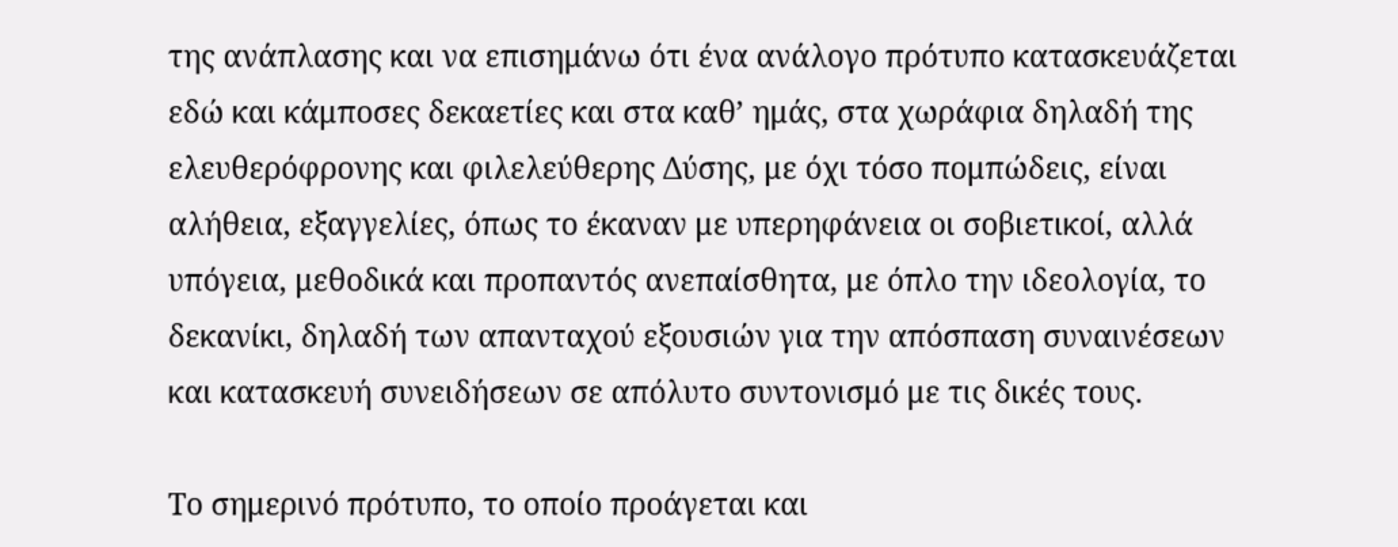της ανάπλασης και να επισημάνω ότι ένα ανάλογο πρότυπο κατασκευάζεται εδώ και κάμποσες δεκαετίες και στα καθ’ ημάς, στα χωράφια δηλαδή της ελευθερόφρονης και φιλελεύθερης Δύσης, με όχι τόσο πομπώδεις, είναι αλήθεια, εξαγγελίες, όπως το έκαναν με υπερηφάνεια οι σοβιετικοί, αλλά υπόγεια, μεθοδικά και προπαντός ανεπαίσθητα, με όπλο την ιδεολογία, το δεκανίκι, δηλαδή των απανταχού εξουσιών για την απόσπαση συναινέσεων και κατασκευή συνειδήσεων σε απόλυτο συντονισμό με τις δικές τους.

Το σημερινό πρότυπο, το οποίο προάγεται και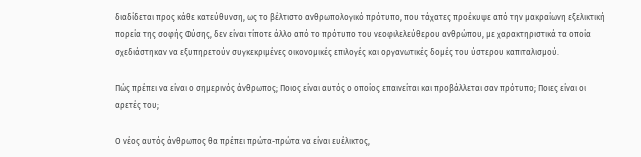διαδίδεται προς κάθε κατεύθυνση, ως το βέλτιστο ανθρωπολογικό πρότυπο, που τάχατες προέκυψε από την μακραίωνη εξελικτική πορεία της σοφής Φύσης, δεν είναι τίποτε άλλο από το πρότυπο του νεοφιλελεύθερου ανθρώπου, με χαρακτηριστικά τα οποία σχεδιάστηκαν να εξυπηρετούν συγκεκριμένες οικονομικές επιλογές και οργανωτικές δομές του ύστερου καπιταλισμού.

Πώς πρέπει να είναι ο σημερινός άνθρωπος; Ποιος είναι αυτός ο οποίος επαινείται και προβάλλεται σαν πρότυπο; Ποιες είναι οι αρετές του;

Ο νέος αυτός άνθρωπος θα πρέπει πρώτα-πρώτα να είναι ευέλικτος,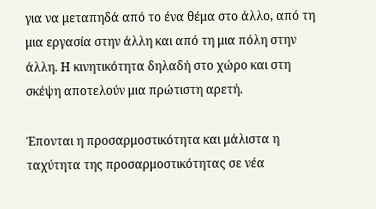για να μεταπηδά από το ένα θέμα στο άλλο, από τη μια εργασία στην άλλη και από τη μια πόλη στην άλλη. Η κινητικότητα δηλαδή στο χώρο και στη σκέψη αποτελούν μια πρώτιστη αρετή.

Έπονται η προσαρμοστικότητα και μάλιστα η ταχύτητα της προσαρμοστικότητας σε νέα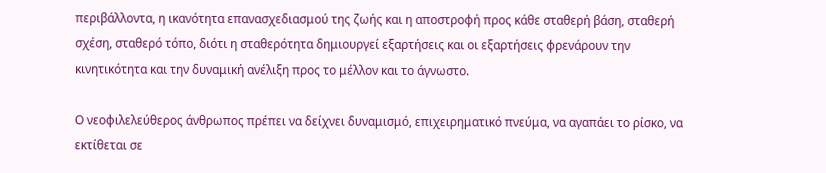περιβάλλοντα, η ικανότητα επανασχεδιασμού της ζωής και η αποστροφή προς κάθε σταθερή βάση, σταθερή σχέση, σταθερό τόπο, διότι η σταθερότητα δημιουργεί εξαρτήσεις και οι εξαρτήσεις φρενάρουν την κινητικότητα και την δυναμική ανέλιξη προς το μέλλον και το άγνωστο.

Ο νεοφιλελεύθερος άνθρωπος πρέπει να δείχνει δυναμισμό, επιχειρηματικό πνεύμα, να αγαπάει το ρίσκο, να εκτίθεται σε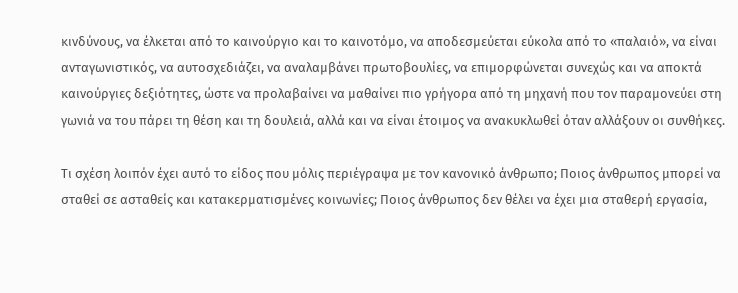κινδύνους, να έλκεται από το καινούργιο και το καινοτόμο, να αποδεσμεύεται εύκολα από το «παλαιό», να είναι ανταγωνιστικός, να αυτοσχεδιάζει, να αναλαμβάνει πρωτοβουλίες, να επιμορφώνεται συνεχώς και να αποκτά καινούργιες δεξιότητες, ώστε να προλαβαίνει να μαθαίνει πιο γρήγορα από τη μηχανή που τον παραμονεύει στη γωνιά να του πάρει τη θέση και τη δουλειά, αλλά και να είναι έτοιμος να ανακυκλωθεί όταν αλλάξουν οι συνθήκες.

Τι σχέση λοιπόν έχει αυτό το είδος που μόλις περιέγραψα με τον κανονικό άνθρωπο; Ποιος άνθρωπος μπορεί να σταθεί σε ασταθείς και κατακερματισμένες κοινωνίες; Ποιος άνθρωπος δεν θέλει να έχει μια σταθερή εργασία,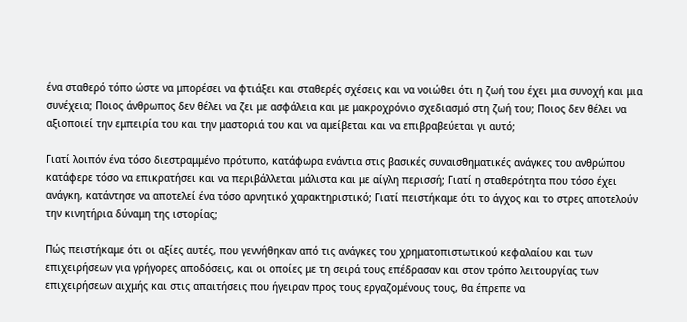ένα σταθερό τόπο ώστε να μπορέσει να φτιάξει και σταθερές σχέσεις και να νοιώθει ότι η ζωή του έχει μια συνοχή και μια συνέχεια; Ποιος άνθρωπος δεν θέλει να ζει με ασφάλεια και με μακροχρόνιο σχεδιασμό στη ζωή του; Ποιος δεν θέλει να αξιοποιεί την εμπειρία του και την μαστοριά του και να αμείβεται και να επιβραβεύεται γι αυτό;

Γιατί λοιπόν ένα τόσο διεστραμμένο πρότυπο, κατάφωρα ενάντια στις βασικές συναισθηματικές ανάγκες του ανθρώπου κατάφερε τόσο να επικρατήσει και να περιβάλλεται μάλιστα και με αίγλη περισσή; Γιατί η σταθερότητα που τόσο έχει ανάγκη, κατάντησε να αποτελεί ένα τόσο αρνητικό χαρακτηριστικό; Γιατί πειστήκαμε ότι το άγχος και το στρες αποτελούν την κινητήρια δύναμη της ιστορίας;

Πώς πειστήκαμε ότι οι αξίες αυτές, που γεννήθηκαν από τις ανάγκες του χρηματοπιστωτικού κεφαλαίου και των επιχειρήσεων για γρήγορες αποδόσεις, και οι οποίες με τη σειρά τους επέδρασαν και στον τρόπο λειτουργίας των επιχειρήσεων αιχμής και στις απαιτήσεις που ήγειραν προς τους εργαζομένους τους, θα έπρεπε να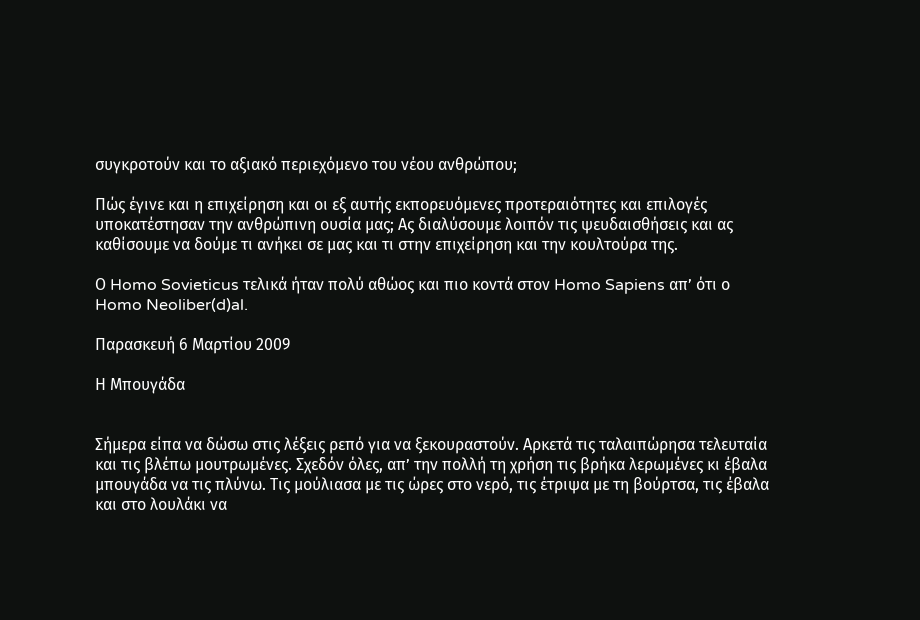συγκροτούν και το αξιακό περιεχόμενο του νέου ανθρώπου;

Πώς έγινε και η επιχείρηση και οι εξ αυτής εκπορευόμενες προτεραιότητες και επιλογές υποκατέστησαν την ανθρώπινη ουσία μας; Ας διαλύσουμε λοιπόν τις ψευδαισθήσεις και ας καθίσουμε να δούμε τι ανήκει σε μας και τι στην επιχείρηση και την κουλτούρα της.

Ο Homo Sovieticus τελικά ήταν πολύ αθώος και πιο κοντά στον Homo Sapiens απ’ ότι ο Homo Neoliber(d)al.

Παρασκευή 6 Μαρτίου 2009

Η Μπουγάδα


Σήμερα είπα να δώσω στις λέξεις ρεπό για να ξεκουραστούν. Αρκετά τις ταλαιπώρησα τελευταία και τις βλέπω μουτρωμένες. Σχεδόν όλες, απ’ την πολλή τη χρήση τις βρήκα λερωμένες κι έβαλα μπουγάδα να τις πλύνω. Τις μούλιασα με τις ώρες στο νερό, τις έτριψα με τη βούρτσα, τις έβαλα και στο λουλάκι να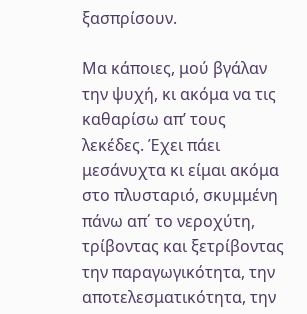ξασπρίσουν.

Μα κάποιες, μού βγάλαν την ψυχή, κι ακόμα να τις καθαρίσω απ’ τους λεκέδες. Έχει πάει μεσάνυχτα κι είμαι ακόμα στο πλυσταριό, σκυμμένη πάνω απ΄ το νεροχύτη, τρίβοντας και ξετρίβοντας την παραγωγικότητα, την αποτελεσματικότητα, την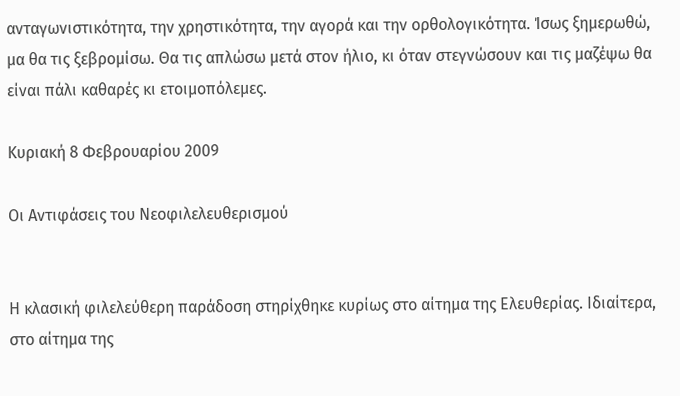ανταγωνιστικότητα, την χρηστικότητα, την αγορά και την ορθολογικότητα. Ίσως ξημερωθώ, μα θα τις ξεβρομίσω. Θα τις απλώσω μετά στον ήλιο, κι όταν στεγνώσουν και τις μαζέψω θα είναι πάλι καθαρές κι ετοιμοπόλεμες.

Κυριακή 8 Φεβρουαρίου 2009

Οι Αντιφάσεις του Νεοφιλελευθερισμού


Η κλασική φιλελεύθερη παράδοση στηρίχθηκε κυρίως στο αίτημα της Ελευθερίας. Ιδιαίτερα, στο αίτημα της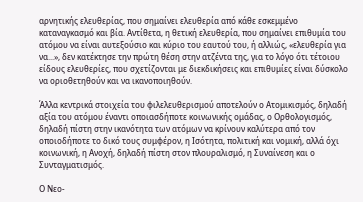αρνητικής ελευθερίας, που σημαίνει ελευθερία από κάθε εσκεμμένο καταναγκασμό και βία. Αντίθετα, η θετική ελευθερία, που σημαίνει επιθυμία του ατόμου να είναι αυτεξούσιο και κύριο του εαυτού του, ή αλλιώς, «ελευθερία για να...», δεν κατέκτησε την πρώτη θέση στην ατζέντα της, για το λόγο ότι τέτοιου είδους ελευθερίες, που σχετίζονται με διεκδικήσεις και επιθυμίες είναι δύσκολο να οριοθετηθούν και να ικανοποιηθούν.

Άλλα κεντρικά στοιχεία του φιλελευθερισμού αποτελούν ο Ατομικισμός, δηλαδή αξία του ατόμου έναντι οποιασδήποτε κοινωνικής ομάδας, ο Ορθολογισμός, δηλαδή πίστη στην ικανότητα των ατόμων να κρίνουν καλύτερα από τον οποιοδήποτε το δικό τους συμφέρον, η Ισότητα, πολιτική και νομική, αλλά όχι κοινωνική, η Ανοχή, δηλαδή πίστη στον πλουραλισμό, η Συναίνεση και ο Συνταγματισμός.

Ο Νεο-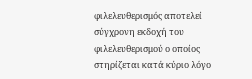φιλελευθερισμός αποτελεί σύγχρονη εκδοχή του φιλελευθερισμού ο οποίος στηρίζεται κατά κύριο λόγο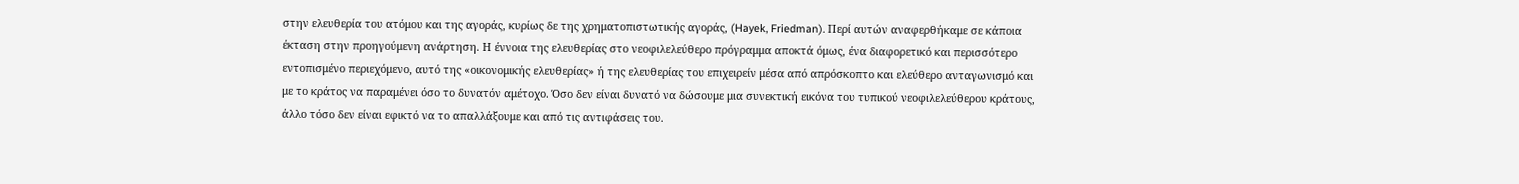στην ελευθερία του ατόμου και της αγοράς, κυρίως δε της χρηματοπιστωτικής αγοράς, (Hayek, Friedman). Περί αυτών αναφερθήκαμε σε κάποια έκταση στην προηγούμενη ανάρτηση. Η έννοια της ελευθερίας στο νεοφιλελεύθερο πρόγραμμα αποκτά όμως, ένα διαφορετικό και περισσότερο εντοπισμένο περιεχόμενο, αυτό της «οικονομικής ελευθερίας» ή της ελευθερίας του επιχειρείν μέσα από απρόσκοπτο και ελεύθερο ανταγωνισμό και με το κράτος να παραμένει όσο το δυνατόν αμέτοχο. Όσο δεν είναι δυνατό να δώσουμε μια συνεκτική εικόνα του τυπικού νεοφιλελεύθερου κράτους, άλλο τόσο δεν είναι εφικτό να το απαλλάξουμε και από τις αντιφάσεις του.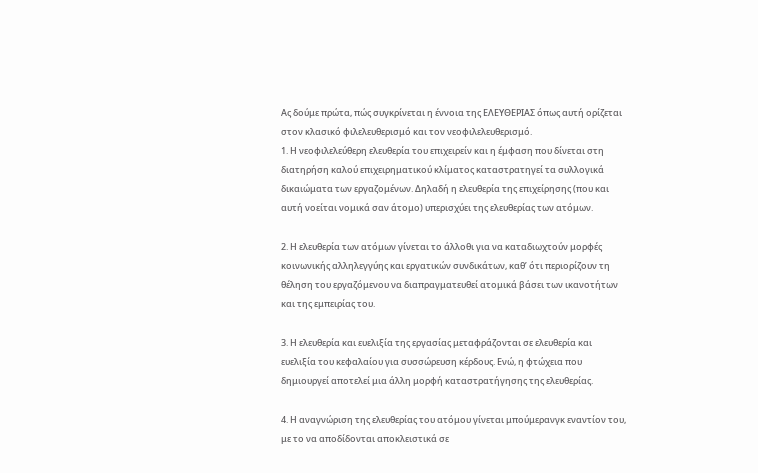Ας δούμε πρώτα, πώς συγκρίνεται η έννοια της ΕΛΕΥΘΕΡΙΑΣ όπως αυτή ορίζεται στον κλασικό φιλελευθερισμό και τον νεοφιλελευθερισμό.
1. Η νεοφιλελεύθερη ελευθερία του επιχειρείν και η έμφαση που δίνεται στη διατηρήση καλού επιχειρηματικού κλίματος καταστρατηγεί τα συλλογικά δικαιώματα των εργαζομένων. Δηλαδή η ελευθερία της επιχείρησης (που και αυτή νοείται νομικά σαν άτομο) υπερισχύει της ελευθερίας των ατόμων.

2. Η ελευθερία των ατόμων γίνεται το άλλοθι για να καταδιωχτούν μορφές κοινωνικής αλληλεγγύης και εργατικών συνδικάτων, καθ’ ότι περιορίζουν τη θέληση του εργαζόμενου να διαπραγματευθεί ατομικά βάσει των ικανοτήτων και της εμπειρίας του.

3. Η ελευθερία και ευελιξία της εργασίας μεταφράζονται σε ελευθερία και ευελιξία του κεφαλαίου για συσσώρευση κέρδους. Ενώ, η φτώχεια που δημιουργεί αποτελεί μια άλλη μορφή καταστρατήγησης της ελευθερίας.

4. Η αναγνώριση της ελευθερίας του ατόμου γίνεται μπούμερανγκ εναντίον του, με το να αποδίδονται αποκλειστικά σε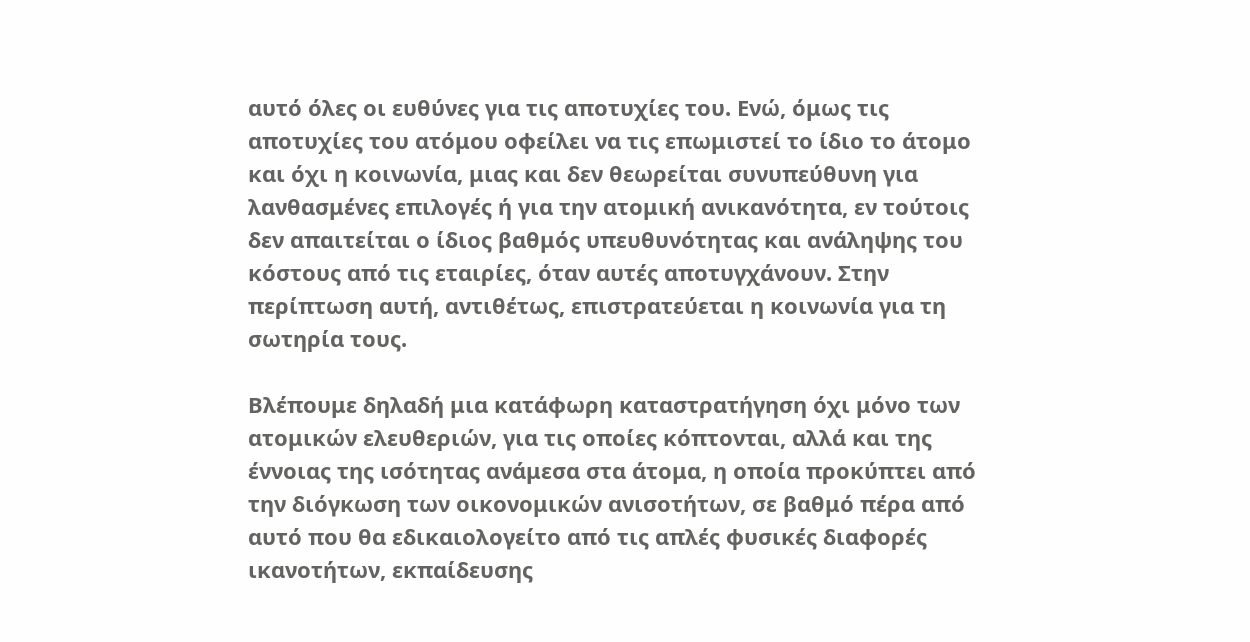αυτό όλες οι ευθύνες για τις αποτυχίες του. Ενώ, όμως τις αποτυχίες του ατόμου οφείλει να τις επωμιστεί το ίδιο το άτομο και όχι η κοινωνία, μιας και δεν θεωρείται συνυπεύθυνη για λανθασμένες επιλογές ή για την ατομική ανικανότητα, εν τούτοις δεν απαιτείται ο ίδιος βαθμός υπευθυνότητας και ανάληψης του κόστους από τις εταιρίες, όταν αυτές αποτυγχάνουν. Στην περίπτωση αυτή, αντιθέτως, επιστρατεύεται η κοινωνία για τη σωτηρία τους.

Βλέπουμε δηλαδή μια κατάφωρη καταστρατήγηση όχι μόνο των ατομικών ελευθεριών, για τις οποίες κόπτονται, αλλά και της έννοιας της ισότητας ανάμεσα στα άτομα, η οποία προκύπτει από την διόγκωση των οικονομικών ανισοτήτων, σε βαθμό πέρα από αυτό που θα εδικαιολογείτο από τις απλές φυσικές διαφορές ικανοτήτων, εκπαίδευσης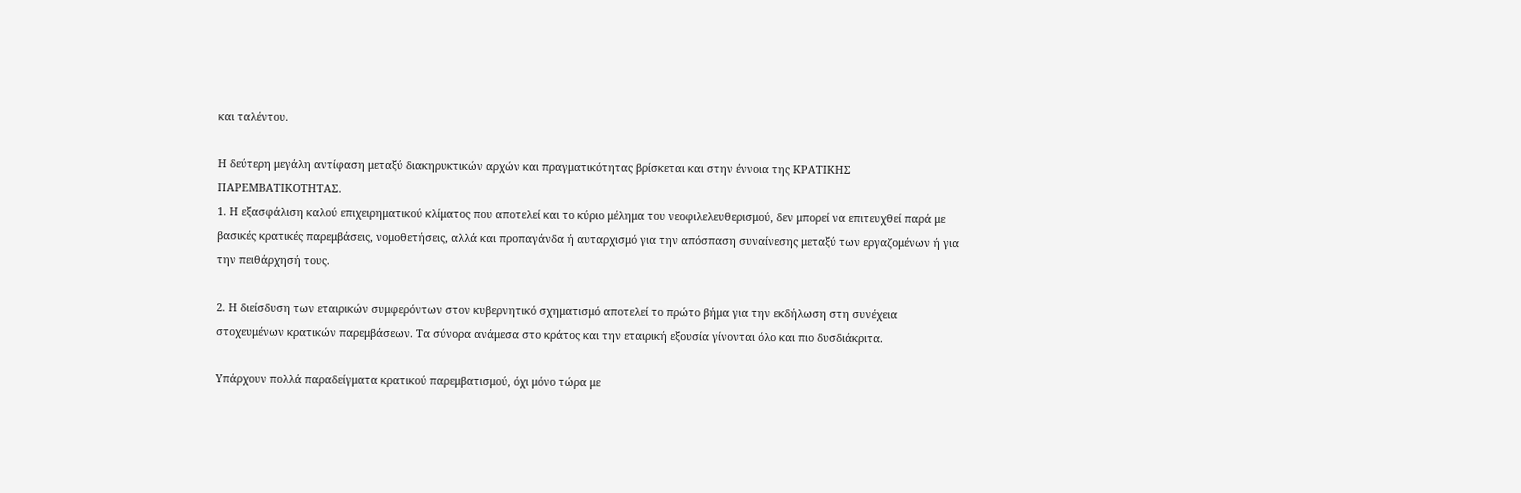και ταλέντου.

Η δεύτερη μεγάλη αντίφαση μεταξύ διακηρυκτικών αρχών και πραγματικότητας βρίσκεται και στην έννοια της ΚΡΑΤΙΚΗΣ ΠΑΡΕΜΒΑΤΙΚΟΤΗΤΑΣ.
1. Η εξασφάλιση καλού επιχειρηματικού κλίματος που αποτελεί και το κύριο μέλημα του νεοφιλελευθερισμού, δεν μπορεί να επιτευχθεί παρά με βασικές κρατικές παρεμβάσεις, νομοθετήσεις, αλλά και προπαγάνδα ή αυταρχισμό για την απόσπαση συναίνεσης μεταξύ των εργαζομένων ή για την πειθάρχησή τους.

2. Η διείσδυση των εταιρικών συμφερόντων στον κυβερνητικό σχηματισμό αποτελεί το πρώτο βήμα για την εκδήλωση στη συνέχεια στοχευμένων κρατικών παρεμβάσεων. Τα σύνορα ανάμεσα στο κράτος και την εταιρική εξουσία γίνονται όλο και πιο δυσδιάκριτα.

Υπάρχουν πολλά παραδείγματα κρατικού παρεμβατισμού, όχι μόνο τώρα με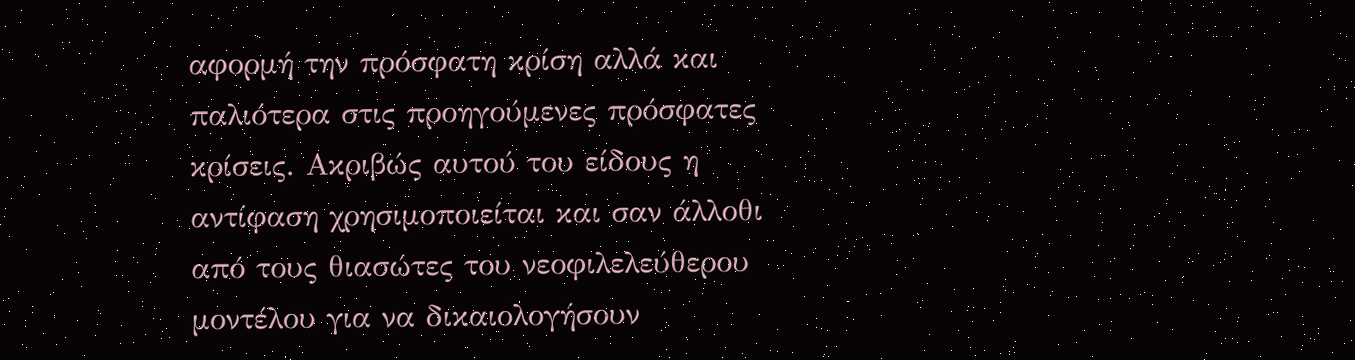αφορμή την πρόσφατη κρίση αλλά και παλιότερα στις προηγούμενες πρόσφατες κρίσεις. Ακριβώς αυτού του είδους η αντίφαση χρησιμοποιείται και σαν άλλοθι από τους θιασώτες του νεοφιλελεύθερου μοντέλου για να δικαιολογήσουν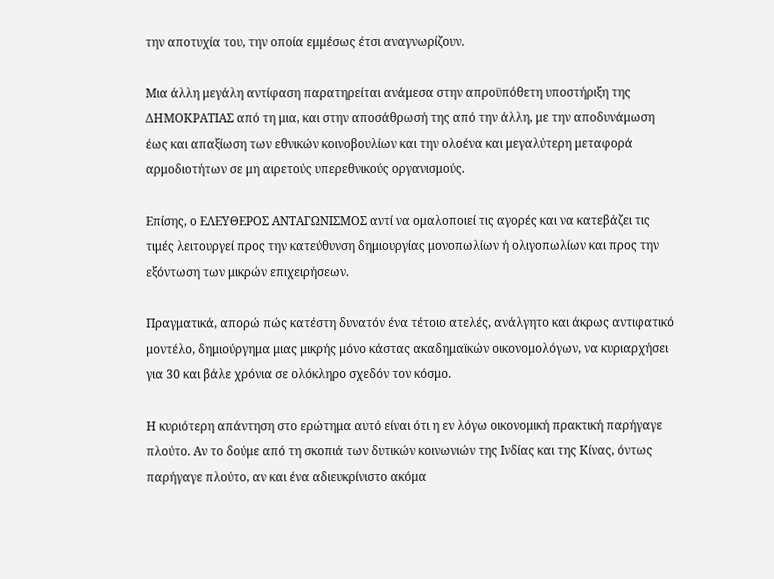την αποτυχία του, την οποία εμμέσως έτσι αναγνωρίζουν.

Μια άλλη μεγάλη αντίφαση παρατηρείται ανάμεσα στην απροϋπόθετη υποστήριξη της ΔΗΜΟΚΡΑΤΙΑΣ από τη μια, και στην αποσάθρωσή της από την άλλη, με την αποδυνάμωση έως και απαξίωση των εθνικών κοινοβουλίων και την ολοένα και μεγαλύτερη μεταφορά αρμοδιοτήτων σε μη αιρετούς υπερεθνικούς οργανισμούς.

Επίσης, ο ΕΛΕΥΘΕΡΟΣ ΑΝΤΑΓΩΝΙΣΜΟΣ αντί να ομαλοποιεί τις αγορές και να κατεβάζει τις τιμές λειτουργεί προς την κατεύθυνση δημιουργίας μονοπωλίων ή ολιγοπωλίων και προς την εξόντωση των μικρών επιχειρήσεων.

Πραγματικά, απορώ πώς κατέστη δυνατόν ένα τέτοιο ατελές, ανάλγητο και άκρως αντιφατικό μοντέλο, δημιούργημα μιας μικρής μόνο κάστας ακαδημαϊκών οικονομολόγων, να κυριαρχήσει για 30 και βάλε χρόνια σε ολόκληρο σχεδόν τον κόσμο.

Η κυριότερη απάντηση στο ερώτημα αυτό είναι ότι η εν λόγω οικονομική πρακτική παρήγαγε πλούτο. Αν το δούμε από τη σκοπιά των δυτικών κοινωνιών της Ινδίας και της Κίνας, όντως παρήγαγε πλούτο, αν και ένα αδιευκρίνιστο ακόμα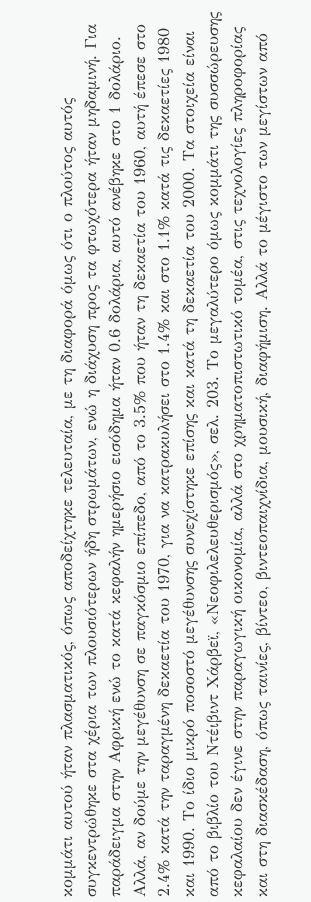κομμάτι αυτού ήταν πλασματικός, όπως αποδείχτηκε τελευταία, με τη διαφορά όμως ότι ο πλούτος αυτός συγκεντρώθηκε στα χέρια των πλουσιότερων ήδη στρωμάτων, ενώ η διάχυση προς τα φτωχότερα ήταν μηδαμινή. Για παράδειγμα στην Αφρική ενώ το κατά κεφαλήν ημερήσιο εισόδημα ήταν 0.6 δολάρια, αυτό ανέβηκε στο 1 δολάριο. Αλλά, αν δούμε την μεγέθυνση σε παγκόσμιο επίπεδο, από το 3.5% που ήταν τη δεκαετία του 1960, αυτή έπεσε στο 2.4% κατά την ταραγμένη δεκαετία του 1970, για να κατρακυλήσει στο 1.4% και στο 1.1% κατά τις δεκαετίες 1980 και 1990. Το ίδιο μικρό ποσοστό μεγέθυνσης συνεχίστηκε επίσης και κατά τη δεκαετία του 2000. Τα στοιχεία είναι από το βιβλίο του Ντέιβιντ Χάρβεϊ, «Νεοφιλελευθερισμός», σελ. 203. Το μεγαλύτερο όμως κομμάτι της συσσώρευσης κεφαλαίου δεν έγινε στην παραγωγική οικονομία, αλλά στο χρηματοπιστωτικό τομέα, στις τεχνολογίες πληροφορίας και στη διασκέδαση, όπως ταινίες, βίντεο, βιντεοπαιχνίδια, μουσική, διαφήμιση. Αλλά το μέγιστο των μεγίστων από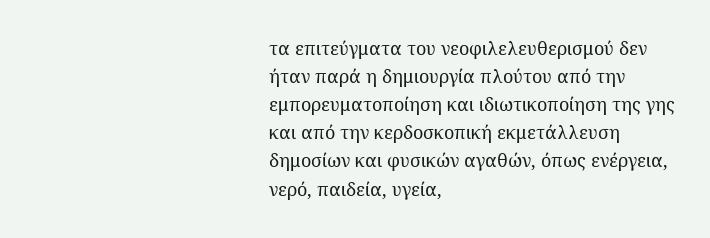τα επιτεύγματα του νεοφιλελευθερισμού δεν ήταν παρά η δημιουργία πλούτου από την εμπορευματοποίηση και ιδιωτικοποίηση της γης και από την κερδοσκοπική εκμετάλλευση δημοσίων και φυσικών αγαθών, όπως ενέργεια, νερό, παιδεία, υγεία,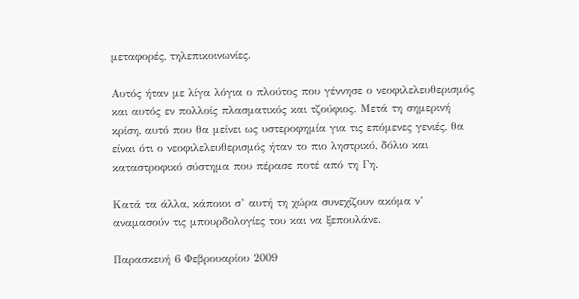μεταφορές, τηλεπικοινωνίες.

Αυτός ήταν με λίγα λόγια ο πλούτος που γέννησε ο νεοφιλελευθερισμός και αυτός εν πολλοίς πλασματικός και τζούφιος. Μετά τη σημερινή κρίση, αυτό που θα μείνει ως υστεροφημία για τις επόμενες γενιές, θα είναι ότι ο νεοφιλελευθερισμός ήταν το πιο ληστρικό, δόλιο και καταστροφικό σύστημα που πέρασε ποτέ από τη Γη.

Κατά τα άλλα, κάποιοι σ’ αυτή τη χώρα συνεχίζουν ακόμα ν’ αναμασούν τις μπουρδολογίες του και να ξεπουλάνε.

Παρασκευή 6 Φεβρουαρίου 2009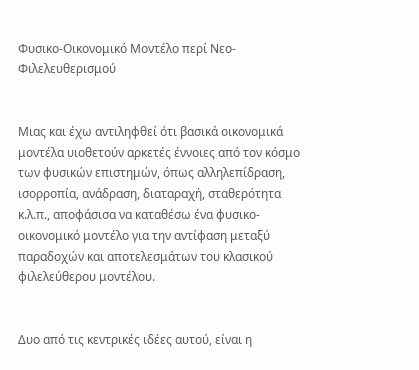Φυσικο-Οικονομικό Μοντέλο περί Νεο-Φιλελευθερισμού


Μιας και έχω αντιληφθεί ότι βασικά οικονομικά μοντέλα υιοθετούν αρκετές έννοιες από τον κόσμο των φυσικών επιστημών, όπως αλληλεπίδραση, ισορροπία, ανάδραση, διαταραχή, σταθερότητα κ.λ.π., αποφάσισα να καταθέσω ένα φυσικο-οικονομικό μοντέλο για την αντίφαση μεταξύ παραδοχών και αποτελεσμάτων του κλασικού φιλελεύθερου μοντέλου.


Δυο από τις κεντρικές ιδέες αυτού, είναι η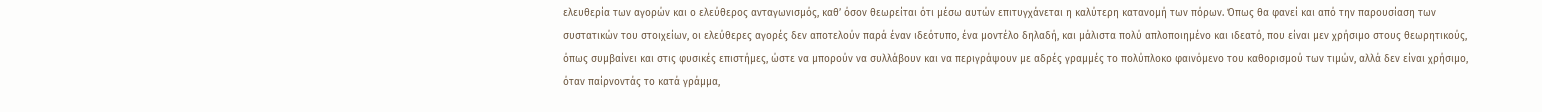ελευθερία των αγορών και ο ελεύθερος ανταγωνισμός, καθ’ όσον θεωρείται ότι μέσω αυτών επιτυγχάνεται η καλύτερη κατανομή των πόρων. Όπως θα φανεί και από την παρουσίαση των συστατικών του στοιχείων, οι ελεύθερες αγορές δεν αποτελούν παρά έναν ιδεότυπο, ένα μοντέλο δηλαδή, και μάλιστα πολύ απλοποιημένο και ιδεατό, που είναι μεν χρήσιμο στους θεωρητικούς, όπως συμβαίνει και στις φυσικές επιστήμες, ώστε να μπορούν να συλλάβουν και να περιγράψουν με αδρές γραμμές το πολύπλοκο φαινόμενο του καθορισμού των τιμών, αλλά δεν είναι χρήσιμο, όταν παίρνοντάς το κατά γράμμα,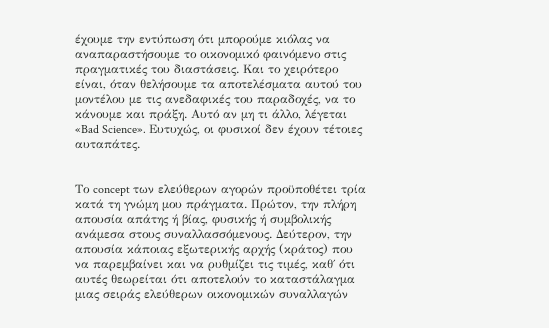έχουμε την εντύπωση ότι μπορούμε κιόλας να αναπαραστήσουμε το οικονομικό φαινόμενο στις πραγματικές του διαστάσεις. Και το χειρότερο είναι, όταν θελήσουμε τα αποτελέσματα αυτού του μοντέλου με τις ανεδαφικές του παραδοχές, να το κάνουμε και πράξη. Αυτό αν μη τι άλλο, λέγεται «Bad Science». Ευτυχώς, οι φυσικοί δεν έχουν τέτοιες αυταπάτες.


Το concept των ελεύθερων αγορών προϋποθέτει τρία κατά τη γνώμη μου πράγματα. Πρώτον, την πλήρη απουσία απάτης ή βίας, φυσικής ή συμβολικής ανάμεσα στους συναλλασσόμενους. Δεύτερον, την απουσία κάποιας εξωτερικής αρχής (κράτος) που να παρεμβαίνει και να ρυθμίζει τις τιμές, καθ΄ ότι αυτές θεωρείται ότι αποτελούν το καταστάλαγμα μιας σειράς ελεύθερων οικονομικών συναλλαγών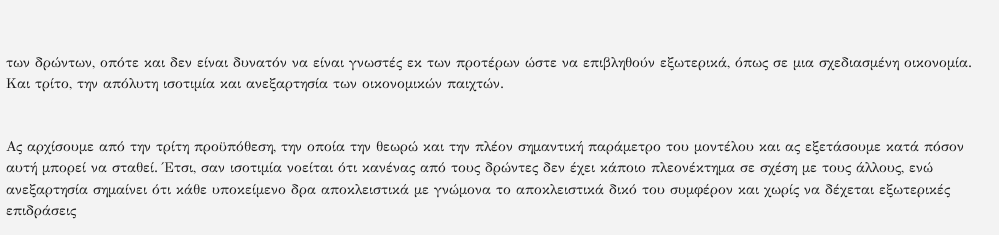των δρώντων, οπότε και δεν είναι δυνατόν να είναι γνωστές εκ των προτέρων ώστε να επιβληθούν εξωτερικά, όπως σε μια σχεδιασμένη οικονομία. Και τρίτο, την απόλυτη ισοτιμία και ανεξαρτησία των οικονομικών παιχτών.


Ας αρχίσουμε από την τρίτη προϋπόθεση, την οποία την θεωρώ και την πλέον σημαντική παράμετρο του μοντέλου και ας εξετάσουμε κατά πόσον αυτή μπορεί να σταθεί. Έτσι, σαν ισοτιμία νοείται ότι κανένας από τους δρώντες δεν έχει κάποιο πλεονέκτημα σε σχέση με τους άλλους, ενώ ανεξαρτησία σημαίνει ότι κάθε υποκείμενο δρα αποκλειστικά με γνώμονα το αποκλειστικά δικό του συμφέρον και χωρίς να δέχεται εξωτερικές επιδράσεις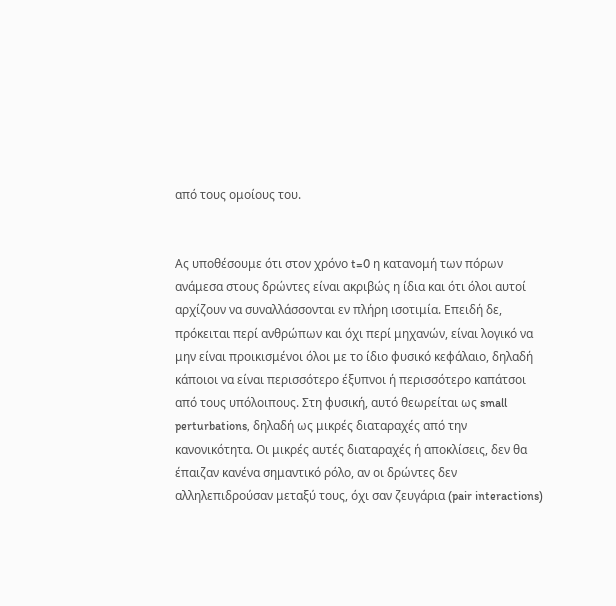από τους ομοίους του.


Ας υποθέσουμε ότι στον χρόνο t=0 η κατανομή των πόρων ανάμεσα στους δρώντες είναι ακριβώς η ίδια και ότι όλοι αυτοί αρχίζουν να συναλλάσσονται εν πλήρη ισοτιμία. Επειδή δε, πρόκειται περί ανθρώπων και όχι περί μηχανών, είναι λογικό να μην είναι προικισμένοι όλοι με το ίδιο φυσικό κεφάλαιο, δηλαδή κάποιοι να είναι περισσότερο έξυπνοι ή περισσότερο καπάτσοι από τους υπόλοιπους. Στη φυσική, αυτό θεωρείται ως small perturbations, δηλαδή ως μικρές διαταραχές από την κανονικότητα. Οι μικρές αυτές διαταραχές ή αποκλίσεις, δεν θα έπαιζαν κανένα σημαντικό ρόλο, αν οι δρώντες δεν αλληλεπιδρούσαν μεταξύ τους, όχι σαν ζευγάρια (pair interactions)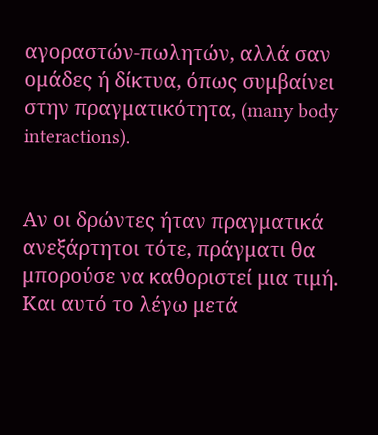αγοραστών-πωλητών, αλλά σαν ομάδες ή δίκτυα, όπως συμβαίνει στην πραγματικότητα, (many body interactions).


Αν οι δρώντες ήταν πραγματικά ανεξάρτητοι τότε, πράγματι θα μπορούσε να καθοριστεί μια τιμή. Και αυτό το λέγω μετά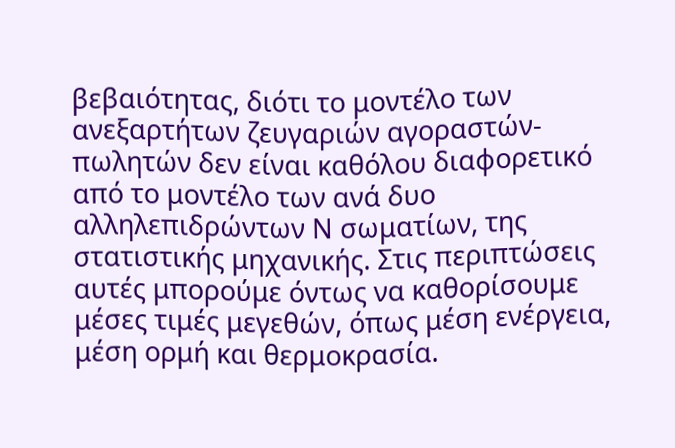βεβαιότητας, διότι το μοντέλο των ανεξαρτήτων ζευγαριών αγοραστών-πωλητών δεν είναι καθόλου διαφορετικό από το μοντέλο των ανά δυο αλληλεπιδρώντων Ν σωματίων, της στατιστικής μηχανικής. Στις περιπτώσεις αυτές μπορούμε όντως να καθορίσουμε μέσες τιμές μεγεθών, όπως μέση ενέργεια, μέση ορμή και θερμοκρασία.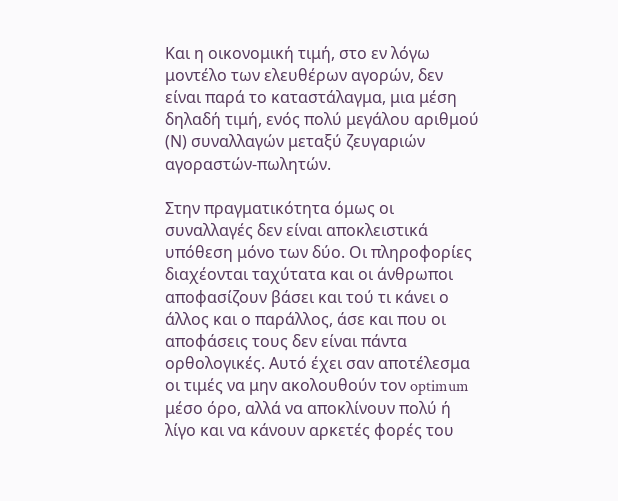Και η οικονομική τιμή, στο εν λόγω μοντέλο των ελευθέρων αγορών, δεν είναι παρά το καταστάλαγμα, μια μέση δηλαδή τιμή, ενός πολύ μεγάλου αριθμού (Ν) συναλλαγών μεταξύ ζευγαριών αγοραστών-πωλητών.

Στην πραγματικότητα όμως οι συναλλαγές δεν είναι αποκλειστικά υπόθεση μόνο των δύο. Οι πληροφορίες διαχέονται ταχύτατα και οι άνθρωποι αποφασίζουν βάσει και τού τι κάνει ο άλλος και ο παράλλος, άσε και που οι αποφάσεις τους δεν είναι πάντα ορθολογικές. Αυτό έχει σαν αποτέλεσμα οι τιμές να μην ακολουθούν τον optimum μέσο όρο, αλλά να αποκλίνουν πολύ ή λίγο και να κάνουν αρκετές φορές του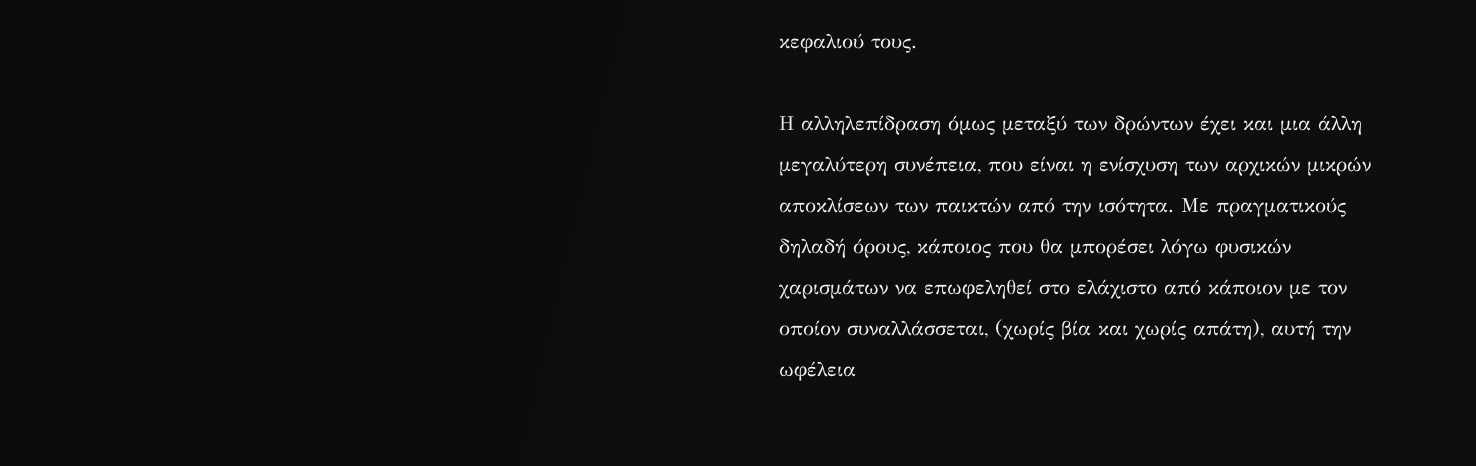κεφαλιού τους.

Η αλληλεπίδραση όμως μεταξύ των δρώντων έχει και μια άλλη μεγαλύτερη συνέπεια, που είναι η ενίσχυση των αρχικών μικρών αποκλίσεων των παικτών από την ισότητα. Με πραγματικούς δηλαδή όρους, κάποιος που θα μπορέσει λόγω φυσικών χαρισμάτων να επωφεληθεί στο ελάχιστο από κάποιον με τον οποίον συναλλάσσεται, (χωρίς βία και χωρίς απάτη), αυτή την ωφέλεια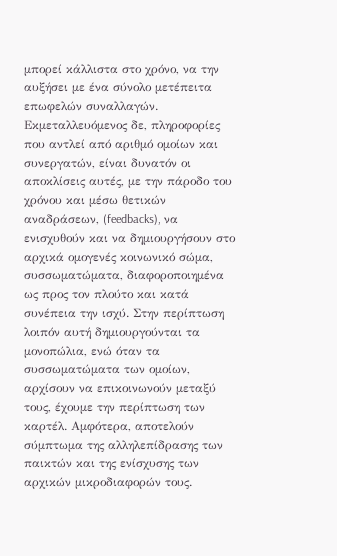μπορεί κάλλιστα στο χρόνο, να την αυξήσει με ένα σύνολο μετέπειτα επωφελών συναλλαγών. Εκμεταλλευόμενος δε, πληροφορίες που αντλεί από αριθμό ομοίων και συνεργατών, είναι δυνατόν οι αποκλίσεις αυτές, με την πάροδο του χρόνου και μέσω θετικών αναδράσεων, (feedbacks), να ενισχυθούν και να δημιουργήσουν στο αρχικά ομογενές κοινωνικό σώμα, συσσωματώματα, διαφοροποιημένα ως προς τον πλούτο και κατά συνέπεια την ισχύ. Στην περίπτωση λοιπόν αυτή δημιουργούνται τα μονοπώλια, ενώ όταν τα συσσωματώματα των ομοίων, αρχίσουν να επικοινωνούν μεταξύ τους, έχουμε την περίπτωση των καρτέλ. Αμφότερα, αποτελούν σύμπτωμα της αλληλεπίδρασης των παικτών και της ενίσχυσης των αρχικών μικροδιαφορών τους.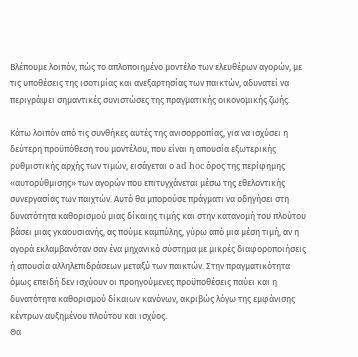Βλέπουμε λοιπόν, πώς το απλοποιημένο μοντέλο των ελευθέρων αγορών, με τις υποθέσεις της ισοτιμίας και ανεξαρτησίας των παικτών, αδυνατεί να περιγράψει σημαντικές συνιστώσες της πραγματικής οικονομικής ζωής.

Κάτω λοιπόν από τις συνθήκες αυτές της ανισορροπίας, για να ισχύσει η δεύτερη προϋπόθεση του μοντέλου, που είναι η απουσία εξωτερικής ρυθμιστικής αρχής των τιμών, εισάγεται ο ad hoc όρος της περίφημης «αυτορύθμισης» των αγορών που επιτυγχάνεται μέσω της εθελοντικής συνεργασίας των παιχτών. Αυτό θα μπορούσε πράγματι να οδηγήσει στη δυνατότητα καθορισμού μιας δίκαιης τιμής και στην κατανομή του πλούτου βάσει μιας γκαουσιανής, ας πούμε καμπύλης, γύρω από μια μέση τιμή, αν η αγορά εκλαμβανόταν σαν ένα μηχανικό σύστημα με μικρές διαφοροποιήσεις ή απουσία αλληλεπιδράσεων μεταξύ των παικτών. Στην πραγματικότητα όμως επειδή δεν ισχύουν οι προηγούμενες προϋποθέσεις παύει και η δυνατότητα καθορισμού δίκαιων κανόνων, ακριβώς λόγω της εμφάνισης κέντρων αυξημένου πλούτου και ισχύος.
Θα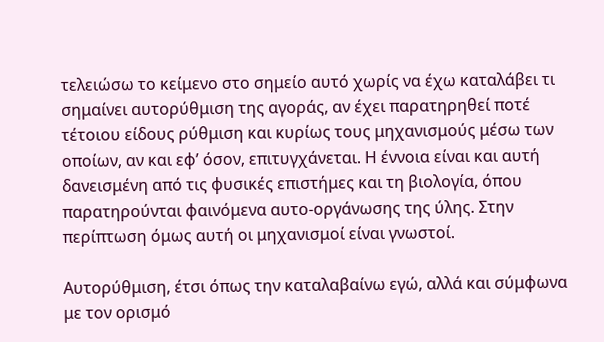τελειώσω το κείμενο στο σημείο αυτό χωρίς να έχω καταλάβει τι σημαίνει αυτορύθμιση της αγοράς, αν έχει παρατηρηθεί ποτέ τέτοιου είδους ρύθμιση και κυρίως τους μηχανισμούς μέσω των οποίων, αν και εφ’ όσον, επιτυγχάνεται. Η έννοια είναι και αυτή δανεισμένη από τις φυσικές επιστήμες και τη βιολογία, όπου παρατηρούνται φαινόμενα αυτο-οργάνωσης της ύλης. Στην περίπτωση όμως αυτή οι μηχανισμοί είναι γνωστοί.

Αυτορύθμιση, έτσι όπως την καταλαβαίνω εγώ, αλλά και σύμφωνα με τον ορισμό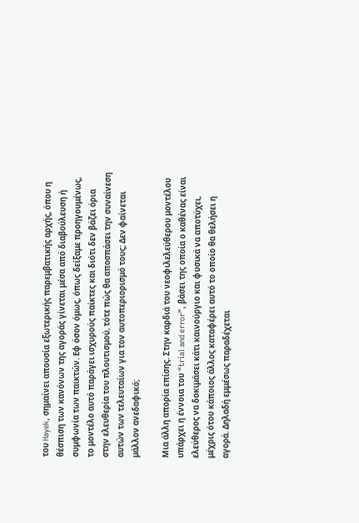του Hayek, σημαίνει απουσία εξωτερικής παρεμβατικής αρχής, όπου η θέσπιση των κανόνων της αγοράς γίνεται μέσα από διαβούλευση ή συμφωνία των παικτών. Εφ όσον όμως, όπως δείξαμε προηγουμένως, το μοντέλο αυτό παράγει ισχυρούς παίκτες και διότι δεν βάζει όρια στην ελευθερία του πλουτισμού, τότε πώς θα αποσπάσει την συναίνεση αυτών των τελευταίων για τον αυτοπεριορισμό τους; Δεν φαίνεται μάλλον ανεδαφικό;

Μια άλλη απορία επίσης. Στην καρδιά του νεοφιλελεύθερου μοντέλου υπάρχει η έννοια του “trial and error”, βάσει της οποία ο καθένας είναι ελεύθερος να δοκιμάσει κάτι καινούργιο και φυσικά να αποτύχει, μέχρις ότου κάποιος άλλος καταφέρει αυτό το οποίο θα θελήσει η αγορά. Δηλαδή εμμέσως παραδέχεται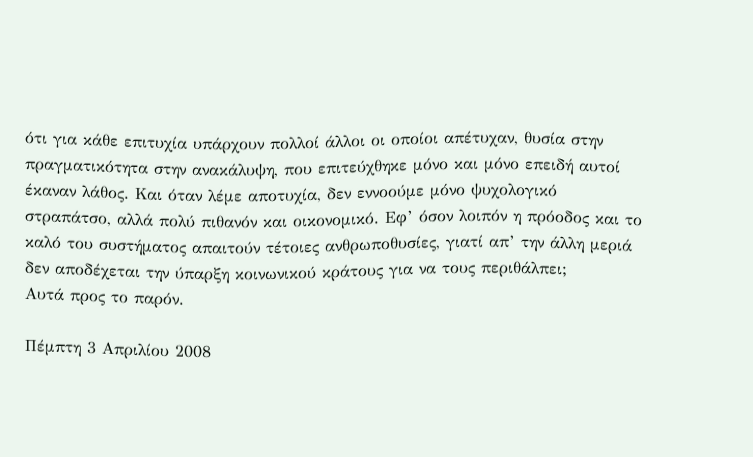ότι για κάθε επιτυχία υπάρχουν πολλοί άλλοι οι οποίοι απέτυχαν, θυσία στην πραγματικότητα στην ανακάλυψη, που επιτεύχθηκε μόνο και μόνο επειδή αυτοί έκαναν λάθος. Και όταν λέμε αποτυχία, δεν εννοούμε μόνο ψυχολογικό στραπάτσο, αλλά πολύ πιθανόν και οικονομικό. Εφ’ όσον λοιπόν η πρόοδος και το καλό του συστήματος απαιτούν τέτοιες ανθρωποθυσίες, γιατί απ’ την άλλη μεριά δεν αποδέχεται την ύπαρξη κοινωνικού κράτους για να τους περιθάλπει;
Αυτά προς το παρόν.

Πέμπτη 3 Απριλίου 2008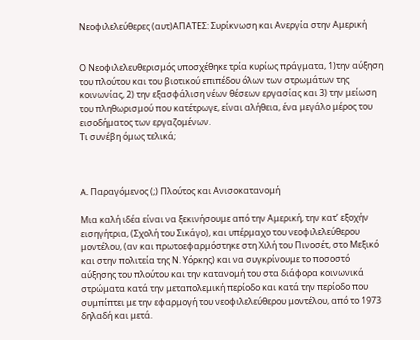Νεοφιλελεύθερες (αυτ)ΑΠΑΤΕΣ: Συρίκνωση και Ανεργία στην Αμερική


Ο Νεοφιλελευθερισμός υποσχέθηκε τρία κυρίως πράγματα, 1)την αύξηση του πλούτου και του βιοτικού επιπέδου όλων των στρωμάτων της κοινωνίας, 2) την εξασφάλιση νέων θέσεων εργασίας και 3) την μείωση του πληθωρισμού που κατέτρωγε, είναι αλήθεια, ένα μεγάλο μέρος του εισοδήματος των εργαζομένων.
Τι συνέβη όμως τελικά;



A. Παραγόμενος (;) Πλούτος και Ανισοκατανομή

Μια καλή ιδέα είναι να ξεκινήσουμε από την Αμερική, την κατ’ εξοχήν εισηγήτρια, (Σχολή του Σικάγο), και υπέρμαχο του νεοφιλελεύθερου μοντέλου, (αν και πρωτοεφαρμόστηκε στη Χιλή του Πινοσέτ, στο Μεξικό και στην πολιτεία της Ν. Υόρκης) και να συγκρίνουμε το ποσοστό αύξησης του πλούτου και την κατανομή του στα διάφορα κοινωνικά στρώματα κατά την μεταπολεμική περίοδο και κατά την περίοδο που συμπίπτει με την εφαρμογή του νεοφιλελεύθερου μοντέλου, από το 1973 δηλαδή και μετά.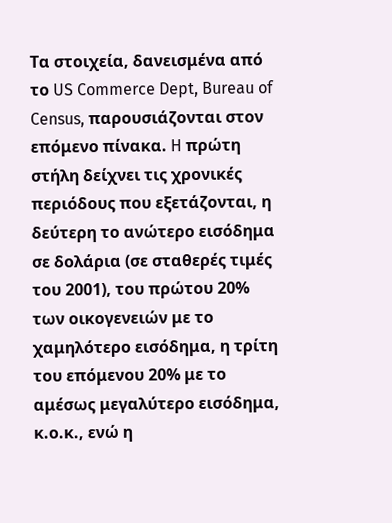Τα στοιχεία, δανεισμένα από το US Commerce Dept, Bureau of Census, παρουσιάζονται στον επόμενο πίνακα. H πρώτη στήλη δείχνει τις χρονικές περιόδους που εξετάζονται, η δεύτερη το ανώτερο εισόδημα σε δολάρια (σε σταθερές τιμές του 2001), του πρώτου 20% των οικογενειών με το χαμηλότερο εισόδημα, η τρίτη του επόμενου 20% με το αμέσως μεγαλύτερο εισόδημα, κ.ο.κ., ενώ η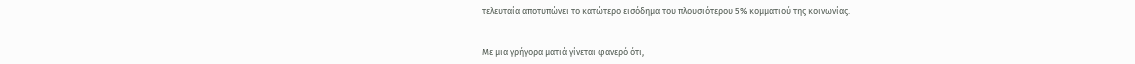τελευταία αποτυπώνει το κατώτερο εισόδημα του πλουσιότερου 5% κομματιού της κοινωνίας.


Με μια γρήγορα ματιά γίνεται φανερό ότι,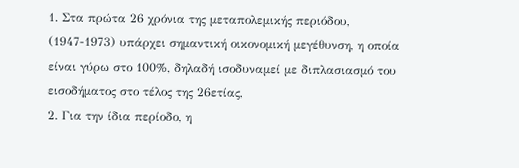1. Στα πρώτα 26 χρόνια της μεταπολεμικής περιόδου, (1947-1973) υπάρχει σημαντική οικονομική μεγέθυνση, η οποία είναι γύρω στο 100%, δηλαδή ισοδυναμεί με διπλασιασμό του εισοδήματος στο τέλος της 26ετίας,
2. Για την ίδια περίοδο, η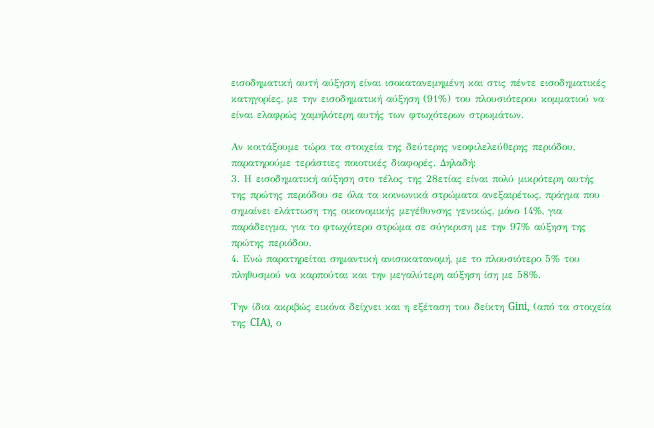εισοδηματική αυτή αύξηση είναι ισοκατανεμημένη και στις πέντε εισοδηματικές κατηγορίες, με την εισοδηματική αύξηση (91%) του πλουσιότερου κομματιού να είναι ελαφρώς χαμηλότερη αυτής των φτωχότερων στρωμάτων.

Αν κοιτάξουμε τώρα τα στοιχεία της δεύτερης νεοφιλελεύθερης περιόδου, παρατηρούμε τεράστιες ποιοτικές διαφορές. Δηλαδή:
3. Η εισοδηματική αύξηση στο τέλος της 28ετίας είναι πολύ μικρότερη αυτής της πρώτης περιόδου σε όλα τα κοινωνικά στρώματα ανεξαιρέτως, πράγμα που σημαίνει ελάττωση της οικονομικής μεγέθυνσης γενικώς, μόνο 14%, για παράδειγμα, για το φτωχότερο στρώμα σε σύγκριση με την 97% αύξηση της πρώτης περιόδου,
4. Ενώ παρατηρείται σημαντική ανισοκατανομή, με το πλουσιότερο 5% του πληθυσμού να καρπούται και την μεγαλύτερη αύξηση ίση με 58%.

Την ίδια ακριβώς εικόνα δείχνει και η εξέταση του δείκτη Gini, (από τα στοιχεία της CIA), ο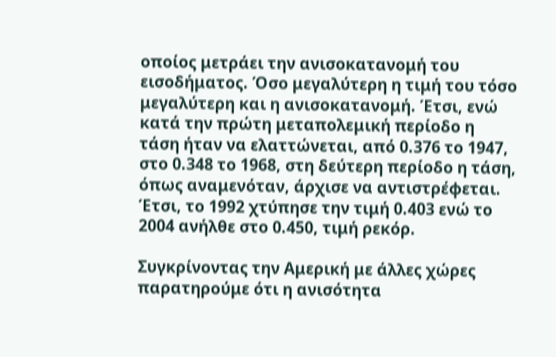οποίος μετράει την ανισοκατανομή του εισοδήματος. Όσο μεγαλύτερη η τιμή του τόσο μεγαλύτερη και η ανισοκατανομή. Έτσι, ενώ κατά την πρώτη μεταπολεμική περίοδο η τάση ήταν να ελαττώνεται, από 0.376 το 1947, στο 0.348 το 1968, στη δεύτερη περίοδο η τάση, όπως αναμενόταν, άρχισε να αντιστρέφεται. Έτσι, το 1992 χτύπησε την τιμή 0.403 ενώ το 2004 ανήλθε στο 0.450, τιμή ρεκόρ.

Συγκρίνοντας την Αμερική με άλλες χώρες παρατηρούμε ότι η ανισότητα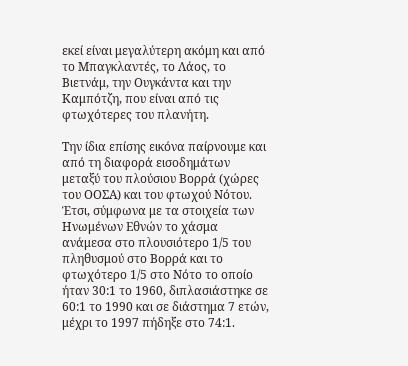εκεί είναι μεγαλύτερη ακόμη και από το Μπαγκλαντές, το Λάος, το Βιετνάμ, την Ουγκάντα και την Καμπότζη, που είναι από τις φτωχότερες του πλανήτη.

Την ίδια επίσης εικόνα παίρνουμε και από τη διαφορά εισοδημάτων μεταξύ του πλούσιου Βορρά (χώρες του ΟΟΣΑ) και του φτωχού Νότου. Έτσι, σύμφωνα με τα στοιχεία των Ηνωμένων Εθνών το χάσμα ανάμεσα στο πλουσιότερο 1/5 του πληθυσμού στο Βορρά και το φτωχότερο 1/5 στο Νότο το οποίο ήταν 30:1 το 1960, διπλασιάστηκε σε 60:1 το 1990 και σε διάστημα 7 ετών, μέχρι το 1997 πήδηξε στο 74:1.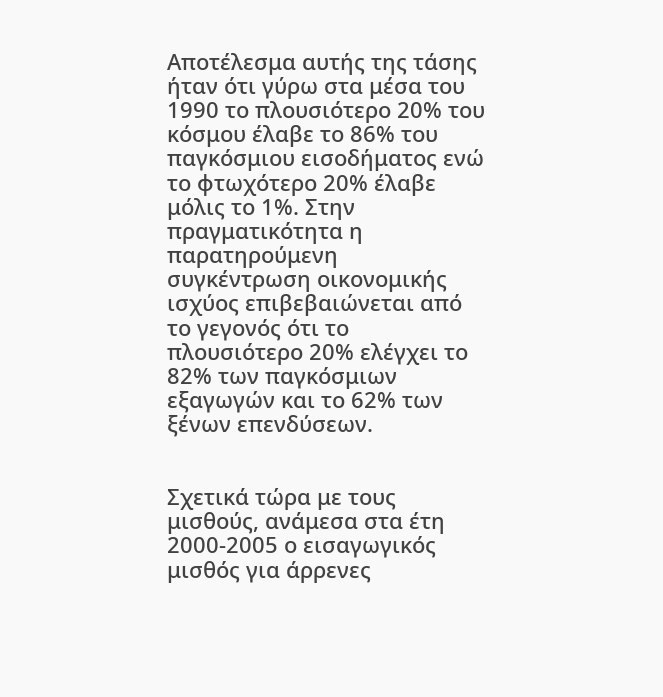Αποτέλεσμα αυτής της τάσης ήταν ότι γύρω στα μέσα του 1990 το πλουσιότερο 20% του κόσμου έλαβε το 86% του παγκόσμιου εισοδήματος ενώ το φτωχότερο 20% έλαβε μόλις το 1%. Στην πραγματικότητα η παρατηρούμενη συγκέντρωση οικονομικής ισχύος επιβεβαιώνεται από το γεγονός ότι το πλουσιότερο 20% ελέγχει το 82% των παγκόσμιων εξαγωγών και το 62% των ξένων επενδύσεων.


Σχετικά τώρα με τους μισθούς, ανάμεσα στα έτη 2000-2005 ο εισαγωγικός μισθός για άρρενες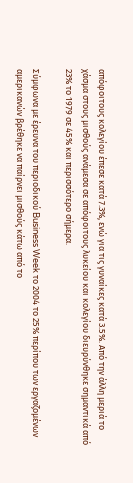απόφοιτους κολεγίου έπεσε κατά 7.3%, ενώ για τις γυναίκες κατά 3.5%. Από την άλλη μεριά το χάσμα στους μισθούς ανάμεσα σε απόφοιτους λυκείου και κολεγίου διευρύνθηκε σημαντικά από 23% το 1979 σε 45% και περισσότερο σήμερα.

Σύμφωνα με έρευνα του περιοδικού Business Week το 2004 το 25% περίπου των εργαζομένων αμερικανών βρέθηκε να παίρνει μισθούς κάτω από το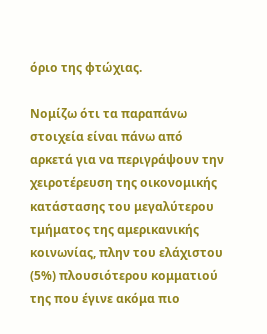όριο της φτώχιας.

Νομίζω ότι τα παραπάνω στοιχεία είναι πάνω από αρκετά για να περιγράψουν την χειροτέρευση της οικονομικής κατάστασης του μεγαλύτερου τμήματος της αμερικανικής κοινωνίας, πλην του ελάχιστου (5%) πλουσιότερου κομματιού της που έγινε ακόμα πιο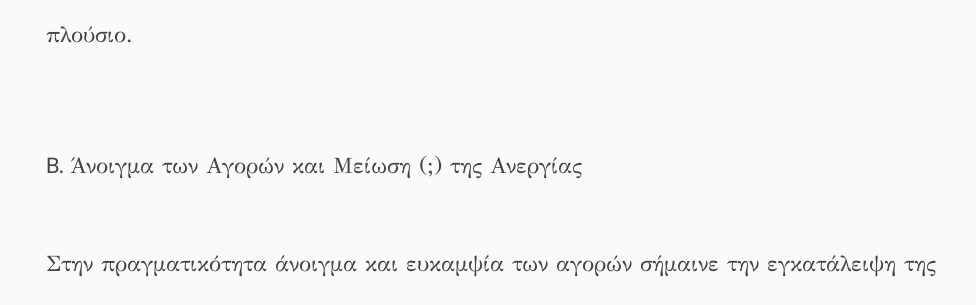πλούσιο.



B. Άνοιγμα των Αγορών και Μείωση (;) της Ανεργίας


Στην πραγματικότητα άνοιγμα και ευκαμψία των αγορών σήμαινε την εγκατάλειψη της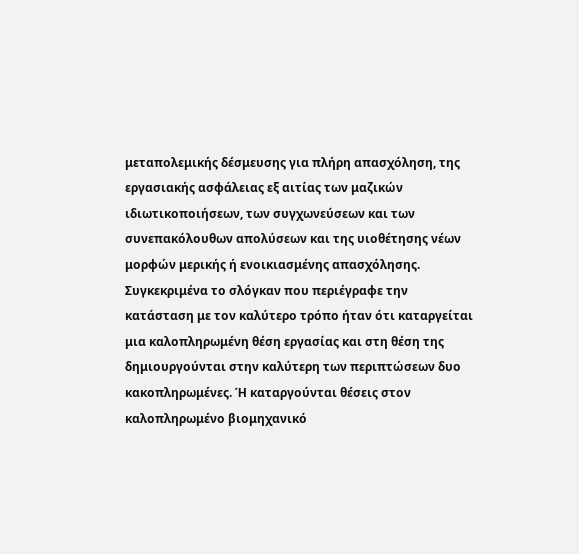μεταπολεμικής δέσμευσης για πλήρη απασχόληση, της εργασιακής ασφάλειας εξ αιτίας των μαζικών ιδιωτικοποιήσεων, των συγχωνεύσεων και των συνεπακόλουθων απολύσεων και της υιοθέτησης νέων μορφών μερικής ή ενοικιασμένης απασχόλησης. Συγκεκριμένα το σλόγκαν που περιέγραφε την κατάσταση με τον καλύτερο τρόπο ήταν ότι καταργείται μια καλοπληρωμένη θέση εργασίας και στη θέση της δημιουργούνται στην καλύτερη των περιπτώσεων δυο κακοπληρωμένες. Ή καταργούνται θέσεις στον καλοπληρωμένο βιομηχανικό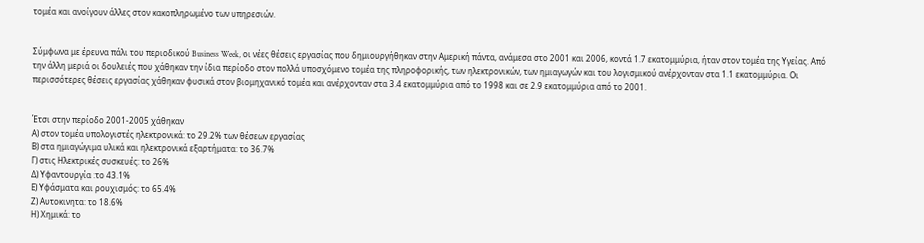τομέα και ανοίγουν άλλες στον κακοπληρωμένο των υπηρεσιών.


Σύμφωνα με έρευνα πάλι του περιοδικού Business Week, οι νέες θέσεις εργασίας που δημιουργήθηκαν στην Αμερική πάντα, ανάμεσα στο 2001 και 2006, κοντά 1.7 εκατομμύρια, ήταν στον τομέα της Υγείας. Από την άλλη μεριά οι δουλειές που χάθηκαν την ίδια περίοδο στον πολλά υποσχόμενο τομέα της πληροφορικής, των ηλεκτρονικών, των ημιαγωγών και του λογισμικού ανέρχονταν στα 1.1 εκατομμύρια. Οι περισσότερες θέσεις εργασίας χάθηκαν φυσικά στον βιομηχανικό τομέα και ανέρχονταν στα 3.4 εκατομμύρια από το 1998 και σε 2.9 εκατομμύρια από το 2001.


Έτσι στην περίοδο 2001-2005 χάθηκαν
Α) στον τομέα υπολογιστές ηλεκτρονικά: το 29.2% των θέσεων εργασίας
Β) στα ημιαγώγιμα υλικά και ηλεκτρονικά εξαρτήματα: το 36.7%
Γ) στις Ηλεκτρικές συσκευές: το 26%
Δ) Υφαντουργία :το 43.1%
Ε) Υφάσματα και ρουχισμός: το 65.4%
Ζ) Aυτοκινητα: το 18.6%
Η) Χημικά: το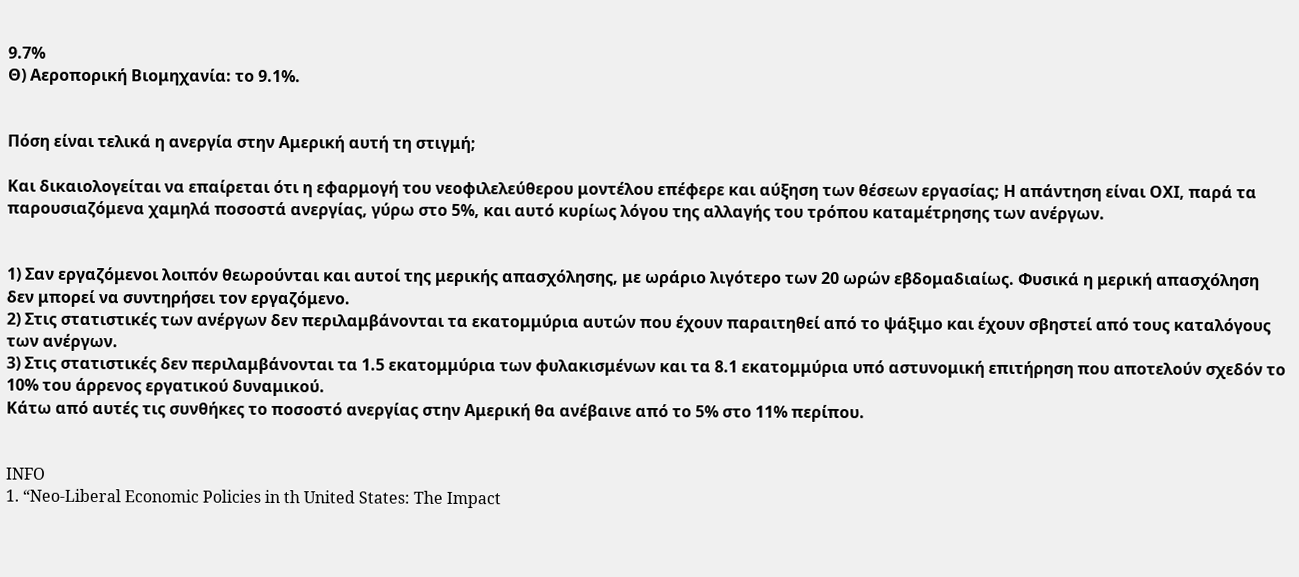9.7%
Θ) Αεροπορική Βιομηχανία: το 9.1%.


Πόση είναι τελικά η ανεργία στην Αμερική αυτή τη στιγμή;

Και δικαιολογείται να επαίρεται ότι η εφαρμογή του νεοφιλελεύθερου μοντέλου επέφερε και αύξηση των θέσεων εργασίας; Η απάντηση είναι ΟΧΙ, παρά τα παρουσιαζόμενα χαμηλά ποσοστά ανεργίας, γύρω στο 5%, και αυτό κυρίως λόγου της αλλαγής του τρόπου καταμέτρησης των ανέργων.


1) Σαν εργαζόμενοι λοιπόν θεωρούνται και αυτοί της μερικής απασχόλησης, με ωράριο λιγότερο των 20 ωρών εβδομαδιαίως. Φυσικά η μερική απασχόληση δεν μπορεί να συντηρήσει τον εργαζόμενο.
2) Στις στατιστικές των ανέργων δεν περιλαμβάνονται τα εκατομμύρια αυτών που έχουν παραιτηθεί από το ψάξιμο και έχουν σβηστεί από τους καταλόγους των ανέργων.
3) Στις στατιστικές δεν περιλαμβάνονται τα 1.5 εκατομμύρια των φυλακισμένων και τα 8.1 εκατομμύρια υπό αστυνομική επιτήρηση που αποτελούν σχεδόν το 10% του άρρενος εργατικού δυναμικού.
Κάτω από αυτές τις συνθήκες το ποσοστό ανεργίας στην Αμερική θα ανέβαινε από το 5% στο 11% περίπου.


INFO
1. “Neo-Liberal Economic Policies in th United States: The Impact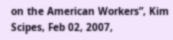on the American Workers”, Kim Scipes, Feb 02, 2007,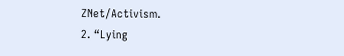ZNet/Activism.
2. “Lying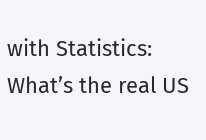with Statistics: What’s the real US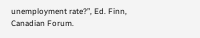unemployment rate?”, Ed. Finn, Canadian Forum.